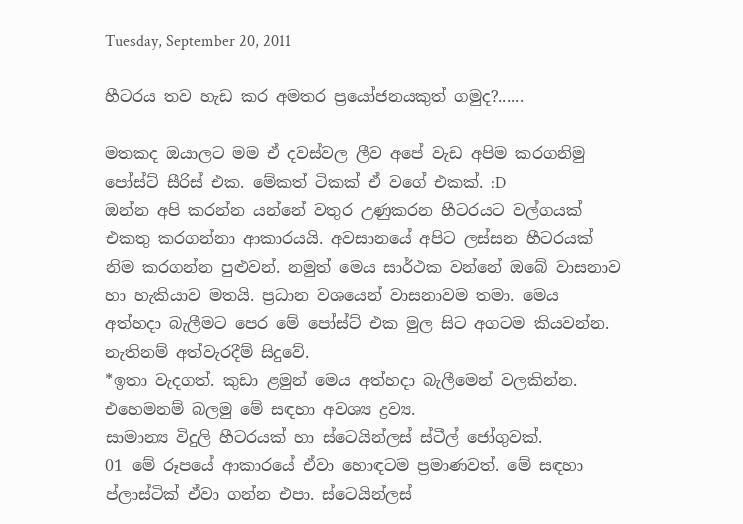Tuesday, September 20, 2011

හීටරය තව හැඩ කර අමතර ප්‍රයෝජනයකුත් ගමුද?......

මතකද ඔයාලට මම ඒ දවස්වල ලීව අපේ වැඩ අපිම කරගනිමු පෝස්ට් සීරිස් එක. මේකත් ටිකක් ඒ වගේ එකක්. :D
ඔන්න අපි කරන්න යන්නේ වතුර උණුකරන හීටරයට වල්ගයක් එකතු කරගන්නා ආකාරයයි. අවසානයේ අපිට ලස්සන හීටරයක් නිම කරගන්න පුළුවන්. නමුත් මෙය සාර්ථක වන්නේ ඔබේ වාසනාව හා හැකියාව මතයි. ප්‍රධාන වශයෙන් වාසනාවම තමා. මෙය අත්හදා බැලීමට පෙර මේ පෝස්ට් එක මුල සිට අගටම කියවන්න. නැතිනම් අත්වැරදීම් සිදුවේ.
*ඉතා වැදගත්. කුඩා ළමුන් මෙය අත්හදා බැලීමෙන් වලකින්න.
එහෙමනම් බලමු මේ සඳහා අවශ්‍ය ද්‍රව්‍ය.
සාමාන්‍ය විදුලි හීටරයක් හා ස්ටෙයින්ලස් ස්ටීල් ජෝගුවක්.
01 මේ රූපයේ ආකාරයේ ඒවා හොඳටම ප්‍රමාණවත්. මේ සඳහා ප්ලාස්ටික් ඒවා ගන්න එපා. ස්ටෙයින්ලස්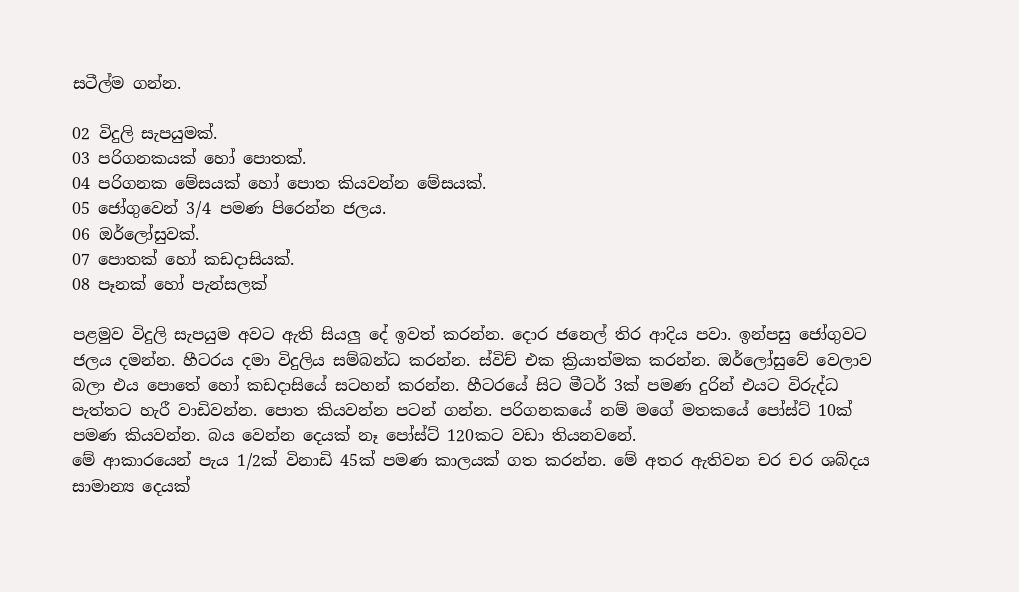සටීල්ම ගන්න.

02 විදුලි සැපයුමක්.
03 පරිගනකයක් හෝ පොතක්.
04 පරිගනක මේසයක් හෝ පොත කියවන්න මේසයක්.
05 ජෝගුවෙන් 3/4 පමණ පිරෙන්න ජලය.
06 ඔර්ලෝසුවක්.
07 පොතක් හෝ කඩදාසියක්.
08 පෑනක් හෝ පැන්සලක්

පළමුව විදුලි සැපයුම අවට ඇති සියලු දේ ඉවත් කරන්න. දොර ජනෙල් තිර ආදිය පවා. ඉන්පසු ජෝගුවට ජලය දමන්න. හීටරය දමා විදුලිය සම්බන්ධ කරන්න. ස්විච් එක ක්‍රියාත්මක කරන්න. ඔර්ලෝසුවේ වෙලාව බලා එය පොතේ හෝ කඩදාසියේ සටහන් කරන්න. හීටරයේ සිට මීටර් 3ක් පමණ දුරින් එයට විරුද්ධ පැත්තට හැරී වාඩිවන්න. පොත කියවන්න පටන් ගන්න. පරිගනකයේ නම් මගේ මතකයේ පෝස්ට් 10ක් පමණ කියවන්න. බය වෙන්න දෙයක් නෑ පෝස්ට් 120කට වඩා තියනවනේ.
මේ ආකාරයෙන් පැය 1/2ක් විනාඩි 45ක් පමණ කාලයක් ගත කරන්න. මේ අතර ඇතිවන චර චර ශබ්දය සාමාන්‍ය දෙයක්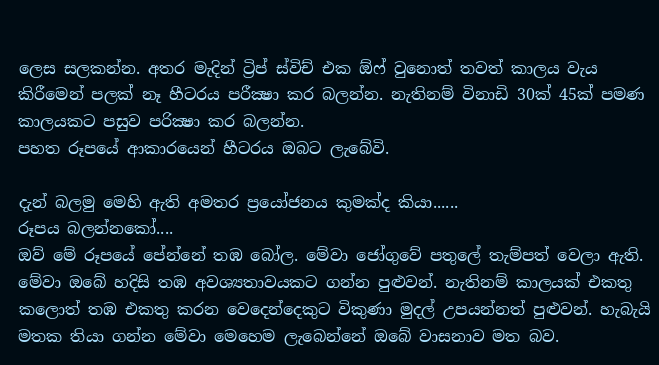ලෙස සලකන්න. අතර මැදින් ට්‍රිප් ස්විච් එක ඕෆ් වුනොත් තවත් කාලය වැය කිරීමෙන් පලක් නෑ හීටරය පරීක්‍ෂා කර බලන්න. නැතිනම් විනාඩි 30ක් 45ක් පමණ කාලයකට පසුව පරික්‍ෂා කර බලන්න.
පහත රූපයේ ආකාරයෙන් හීටරය ඔබට ලැබේවි.

දැන් බලමු මෙහි ඇති අමතර ප්‍රයෝජනය කුමක්ද කියා......
රූපය බලන්නකෝ....
ඔව් මේ රූපයේ පේන්නේ තඹ බෝල. මේවා ජෝගුවේ පතුලේ තැම්පත් වෙලා ඇති. මේවා ඔබේ හදිසි තඹ අවශ්‍යතාවයකට ගන්න පුළුවන්. නැතිනම් කාලයක් එකතු කලොත් තඹ එකතු කරන වෙදෙන්දෙකුට විකුණා මුදල් උපයන්නත් පුළුවන්. හැබැයි මතක තියා ගන්න මේවා මෙහෙම ලැබෙන්නේ ඔබේ වාසනාව මත බව.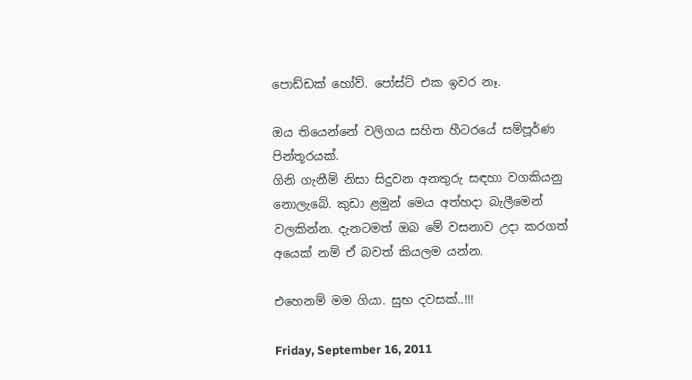පොඩ්ඩක් හෝව්. පෝස්ට් එක ඉවර නෑ.

ඔය තියෙන්නේ වලිගය සහිත හීටරයේ සම්පූර්ණ පින්තූරයක්.
ගිනි ගැනීම් නිසා සිදුවන අනතුරු සඳහා වගකියනු නොලැබේ. කුඩා ළමුන් මෙය අත්හදා බැලීමෙන් වලකින්න. දැනටමත් ඔබ මේ වසනාව උදා කරගත් අයෙක් නම් ඒ බවත් කියලම යන්න.

එහෙනම් මම ගියා. සුභ දවසක්..!!!

Friday, September 16, 2011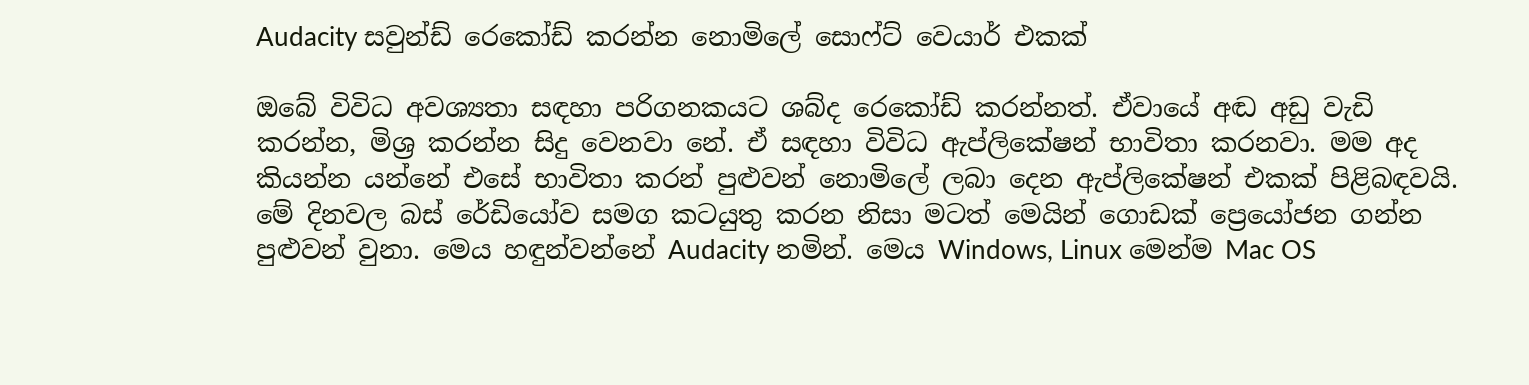Audacity සවුන්ඩ් රෙකෝඩ් කරන්න නොමිලේ සොෆ්ට් වෙයාර් එකක්

ඔබේ විවිධ අවශ්‍යතා සඳහා පරිගනකයට ශබ්ද රෙකෝඩ් කරන්නත්. ඒවායේ අඬ අඩු වැඩි කරන්න, මිශ්‍ර කරන්න සිදු වෙනවා නේ. ඒ සඳහා විවිධ ඇප්ලිකේෂන් භාවිතා කරනවා. මම අද කියන්න යන්නේ එසේ භාවිතා කරන් පුළුවන් නොමිලේ ලබා දෙන ඇප්ලිකේෂන් එකක් පිළිබඳවයි. මේ දිනවල බස් රේඩියෝව සමග කටයුතු කරන නිසා මටත් මෙයින් ගොඩක් ප්‍රෙයෝජන ගන්න පුළුවන් වුනා. මෙය හඳුන්වන්නේ Audacity නමින්. මෙය Windows, Linux මෙන්ම Mac OS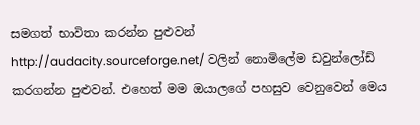සමගත් භාවිතා කරන්න පුළුවන් http://audacity.sourceforge.net/ වලින් නොමිලේම ඩවුන්ලෝඩ් කරගන්න පුළුවන්. එහෙත් මම ඔයාලගේ පහසුව වෙනුවෙන් මෙය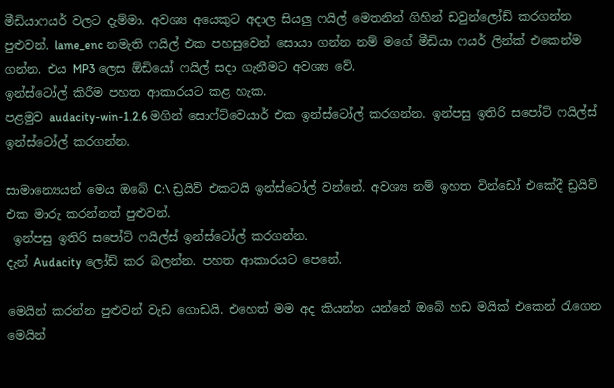මීඩියාෆයර් වලට දැම්මා. අවශ්‍ය අයෙකුට අදාල සියලු ෆයිල් මෙතනින් ගිහින් ඩවුන්ලෝඩ් කරගන්න පුළුවන්. lame_enc නමැති ෆයිල් එක පහසුවෙන් සොයා ගන්න නම් මගේ මීඩියා ෆයර් ලින්ක් එකෙන්ම ගන්න. එය MP3 ලෙස ඕඩියෝ ෆයිල් සදා ගැනීමට අවශ්‍ය වේ.
ඉන්ස්ටෝල් කිරීම පහත ආකාරයට කළ හැක.
පළමුව audacity-win-1.2.6 මගින් සොෆ්ට්වෙයාර් එක ඉන්ස්ටෝල් කරගන්න. ඉන්පසු ඉතිරි සපෝට් ෆයිල්ස් ඉන්ස්ටෝල් කරගන්න.

සාමාන්‍යෙයන් මෙය ඔබේ C:\ ඩ්‍රයිව් එකටයි ඉන්ස්ටෝල් වන්නේ. අවශ්‍ය නම් ඉහත වින්ඩෝ එකේදී ඩ්‍රයිව් එක මාරු කරන්නත් පුළුවන්.
 ඉන්පසු ඉතිරි සපෝට් ෆයිල්ස් ඉන්ස්ටෝල් කරගන්න.
දැන් Audacity ලෝඩ් කර බලන්න. පහත ආකාරයට පෙනේ.

මෙයින් කරන්න පුළුවන් වැඩ ගොඩයි. එහෙත් මම අද කියන්න යන්නේ ඔබේ හඩ මයික් එකෙන් රැගෙන මෙයින්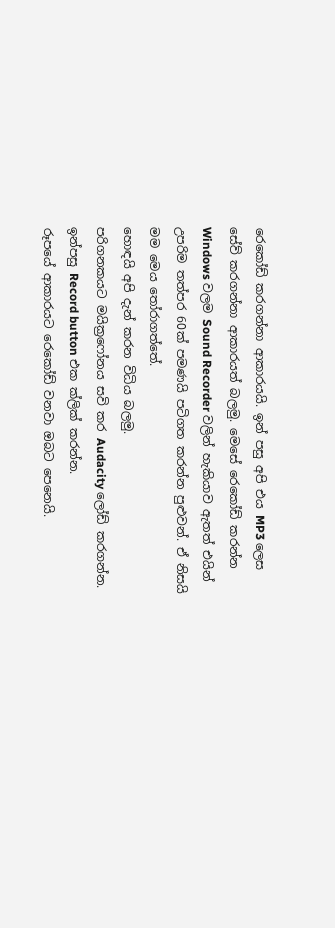රෙකෝඩ් කරගන්නා ආකාරයයි. ඉන් පසු අපි එය MP3 ලෙස සේව් කරගන්නා ආකාරයත් බලමු. මෙසේ රෙකෝඩ් කරන්න Windows වලම Sound Recorder වලින් හැකියාව ඇතත් එයින් උපරිම තත්පර 60ක් පමණයි පටිගත කරන්න පුළුවන්. ඒ නිසයි මම මෙය තෝරාගත්තේ.
හොඳයි අපි දැන් කරන විධිය බලමු.
පරිගනකයට මයික්‍රෆෝනය සවි කර Audacity ලෝඩ් කරගන්න.  ඉන්පසු Record button එක ක්ලික් කරන්න.
රූපයේ ආකාරයට රෙකෝඩ් වනවා ඔබට පෙනෙයි.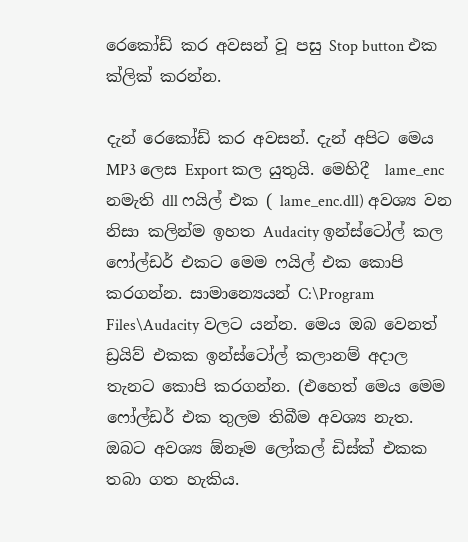රෙකෝඩ් කර අවසන් වූ පසු Stop button එක ක්ලික් කරන්න.

දැන් රෙකෝඩ් කර අවසන්. දැන් අපිට මෙය MP3 ලෙස Export කල යුතුයි. මෙහිදී  lame_enc නමැති dll ෆයිල් එක ( lame_enc.dll) අවශ්‍ය වන නිසා කලින්ම ඉහත Audacity ඉන්ස්ටෝල් කල ෆෝල්ඩර් එකට මෙම ෆයිල් එක කොපි කරගන්න. සාමාන්‍යෙයන් C:\Program Files\Audacity වලට යන්න. මෙය ඔබ වෙනත් ඩ්‍රයිව් එකක ඉන්ස්ටෝල් කලානම් අදාල තැනට කොපි කරගන්න. (එහෙත් මෙය මෙම ෆෝල්ඩර් එක තුලම තිබීම අවශ්‍ය නැත. ඔබට අවශ්‍ය ඕනෑම ලෝකල් ඩිස්ක් එකක තබා ගත හැකිය.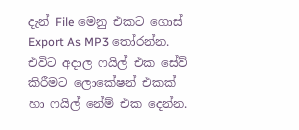දැන් File මෙනු එකට ගොස් Export As MP3 තෝරන්න. එවිට අදාල ෆයිල් එක සේව් කිරීමට ලොකේෂන් එකක් හා ෆයිල් නේම් එක දෙන්න.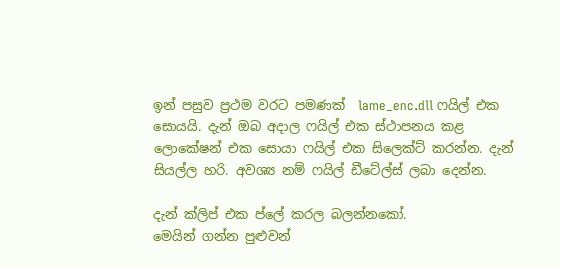ඉන් පසුව ප්‍රථම වරට පමණක්  lame_enc.dll ෆයිල් එක සොයයි. දැන් ඔබ අදාල ෆයිල් එක ස්ථාපනය කළ ලොකේෂන් එක සොයා ෆයිල් එක සිලෙක්ට් කරන්න. දැන් සියල්ල හරි. අවශ්‍ය නම් ෆයිල් ඩීටේල්ස් ලබා දෙන්න.

දැන් ක්ලිප් එක ප්ලේ කරල බලන්නකෝ.
මෙයින් ගන්න පුළුවන්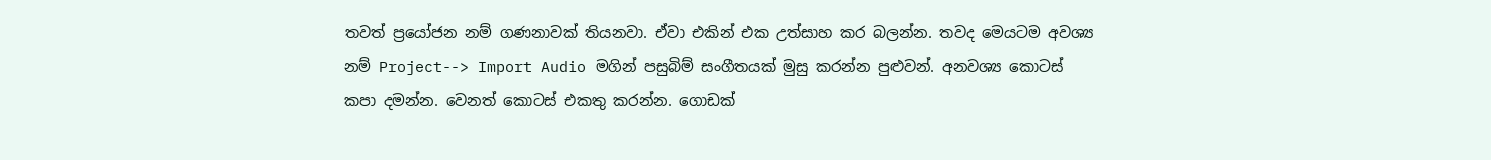තවත් ප්‍රයෝජන නම් ගණනාවක් තියනවා. ඒවා එකින් එක උත්සාහ කර බලන්න. තවද මෙයටම අවශ්‍ය නම් Project--> Import Audio මගින් පසුබිම් සංගීතයක් මුසු කරන්න පුළුවන්. අනවශ්‍ය කොටස් කපා දමන්න. වෙනත් කොටස් එකතු කරන්න. ගොඩක්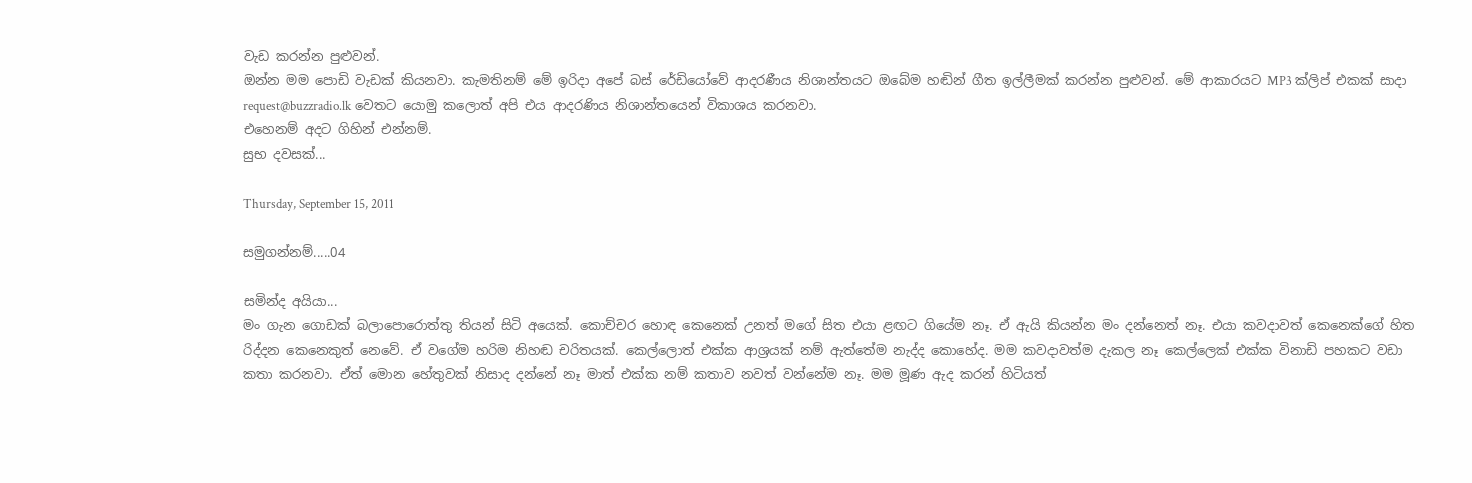වැඩ කරන්න පුළුවන්.
ඔන්න මම පොඩි වැඩක් කියනවා. කැමතිනම් මේ ඉරිදා අපේ බස් රේඩියෝවේ ආදරණීය නිශාන්තයට ඔබේම හඬින් ගීත ඉල්ලීමක් කරන්න පුළුවන්. මේ ආකාරයට MP3 ක්ලිප් එකක් සාදා request@buzzradio.lk වෙතට යොමු කලොත් අපි එය ආදරණිය නිශාන්තයෙන් විකාශය කරනවා.
එහෙනම් අදට ගිහින් එන්නම්.
සුභ දවසක්...

Thursday, September 15, 2011

සමුගන්නම්.....04

සමින්ද අයියා...
මං ගැන ගොඩක් බලාපොරොත්තු තියන් සිටි අයෙක්. කොච්චර හොඳ කෙනෙක් උනත් මගේ සිත එයා ළඟට ගියේම නෑ. ඒ ඇයි කියන්න මං දන්නෙත් නෑ. එයා කවදාවත් කෙනෙක්ගේ හිත රිද්දන කෙනෙකුත් නෙවේ. ඒ වගේම හරිම නිහඬ චරිතයක්. කෙල්ලොත් එක්ක ආශ්‍රයක් නම් ඇත්තේම නැද්ද කොහේද. මම කවදාවත්ම දැකල නෑ කෙල්ලෙක් එක්ක විනාඩි පහකට වඩා කතා කරනවා. ඒත් මොන හේතුවක් නිසාද දන්නේ නෑ මාත් එක්ක නම් කතාව නවත් වන්නේම නෑ. මම මූණ ඇද කරන් හිටියත්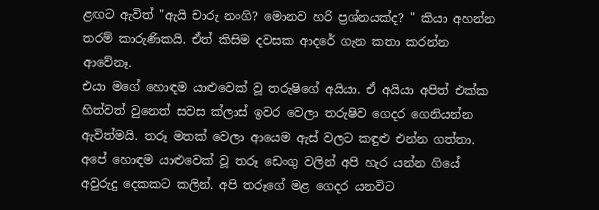ළඟට ඇවිත් "ඇයි චාරු නංගි? මොනව හරි ප්‍රශ්නයක්ද? " කියා අහන්න තරම් කාරුණිකයි. ඒත් කිසිම දවසක ආදරේ ගැන කතා කරන්න ආවේනෑ.
එයා මගේ හොඳම යාළුවෙක් වූ තරුෂිගේ අයියා. ඒ අයියා අපිත් එක්ක හිත්වත් වුනෙත් සවස ක්ලාස් ඉවර වෙලා තරුෂිව ගෙදර ගෙනියන්න ඇවිත්මයි. තරූ මතක් වෙලා ආයෙම ඇස් වලට කඳුළු එන්න ගත්තා. අපේ හොඳම යාළුවෙක් වූ තරූ ඩෙංගු වලින් අපි හැර යන්න ගියේ අවුරුදු දෙකකට කලින්. අපි තරූගේ මළ ගෙදර යනවිට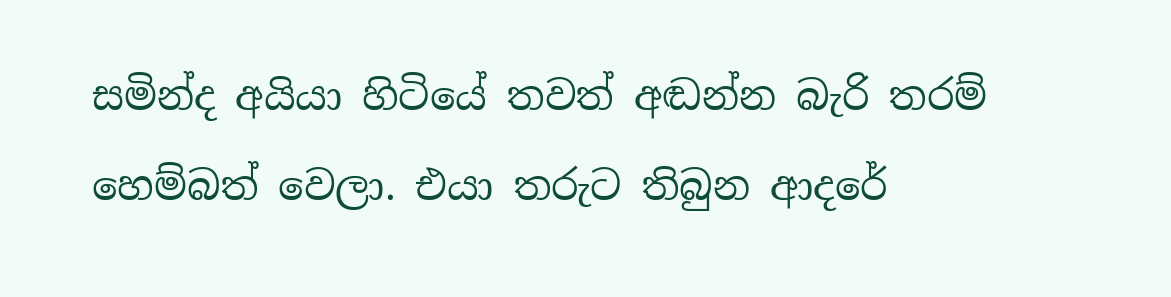සමින්ද අයියා හිටියේ තවත් අඬන්න බැරි තරම් හෙම්බත් වෙලා. එයා තරුට තිබුන ආදරේ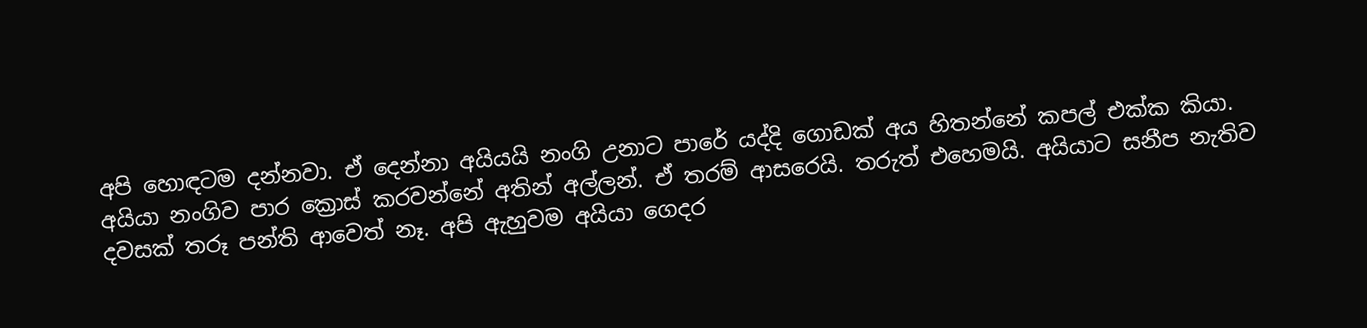අපි හොඳටම දන්නවා. ඒ දෙන්නා අයියයි නංගි උනාට පාරේ යද්දි ගොඩක් අය හිතන්නේ කපල් එක්ක කියා. අයියා නංගිව පාර ක්‍රොස් කරවන්නේ අතින් අල්ලන්. ඒ තරම් ආසරෙයි. තරුත් එහෙමයි. අයියාට සනීප නැතිව දවසක් තරූ පන්ති ආවෙත් නෑ. අපි ඇහුවම අයියා ගෙදර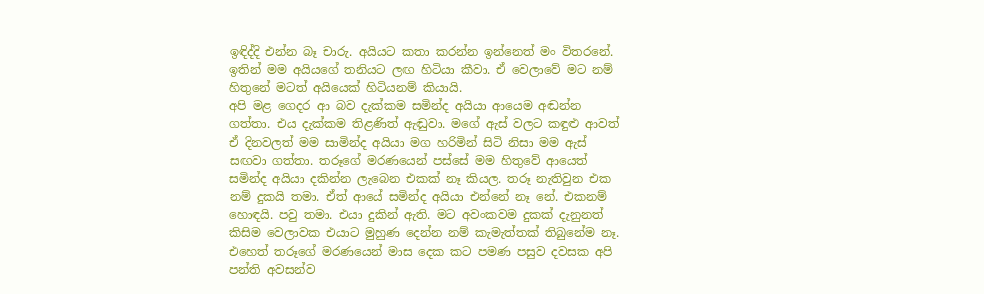ඉඳිද්දි එන්න බෑ චාරු. අයියට කතා කරන්න ඉන්නෙත් මං විතරනේ. ඉතින් මම අයියගේ තනියට ලඟ හිටියා කීවා. ඒ වෙලාවේ මට නම් හිතුනේ මටත් අයියෙක් හිටියනම් කියායි.
අපි මළ ගෙදර ආ බව දැක්කම සමින්ද අයියා ආයෙම අඬන්න ගත්තා. එය දැක්කම තිළණිත් ඇඬුවා. මගේ ඇස් වලට කඳුළු ආවත් ඒ දිනවලත් මම සාමින්ද අයියා මග හරිමින් සිටි නිසා මම ඇස් සඟවා ගත්තා. තරූගේ මරණයෙන් පස්සේ මම හිතුවේ ආයෙත් සමින්ද අයියා දකින්න ලැබෙන එකක් නෑ කියල. තරූ නැතිවුන එක නම් දුකයි තමා. ඒත් ආයේ සමින්ද අයියා එන්නේ නෑ නේ. එකනම් හොඳයි. පවු තමා. එයා දුකින් ඇති. මට අවංකවම දුකක් දැනුනත් කිසිම වෙලාවක එයාට මුහුණ දෙන්න නම් කැමැත්තක් තිබුනේම නෑ.
එහෙත් තරූගේ මරණයෙන් මාස දෙක කට පමණ පසුව දවසක අපි පන්ති අවසන්ව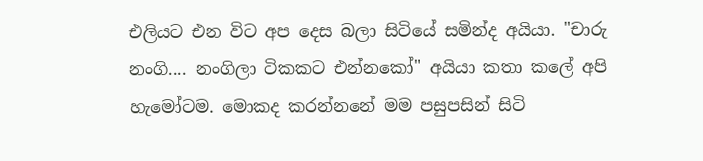එලියට එන විට අප දෙස බලා සිටියේ සමින්ද අයියා. "චාරු නංගි.... නංගිලා ටිකකට එන්නකෝ" අයියා කතා කලේ අපි හැමෝටම. මොකද කරන්නනේ මම පසුපසින් සිටි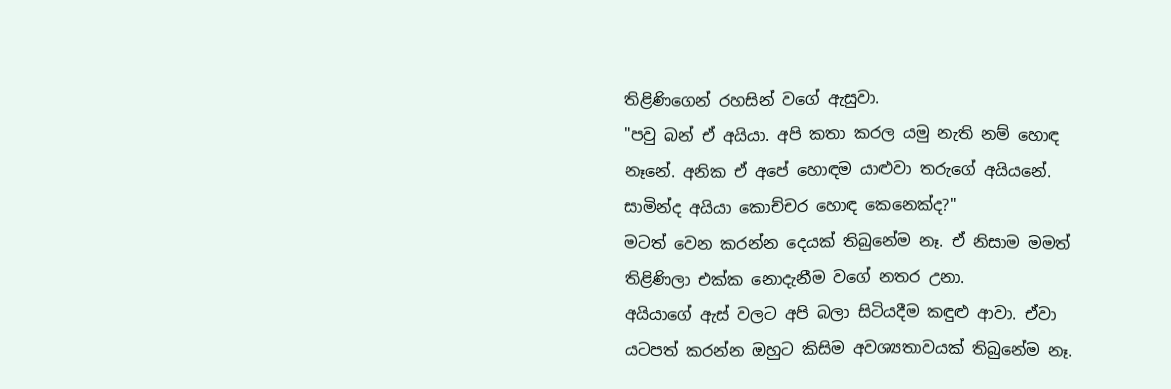තිළිණිගෙන් රහසින් වගේ ඇසුවා.
"පවු බන් ඒ අයියා. අපි කතා කරල යමු නැති නම් හොඳ නෑනේ. අනික ඒ අපේ හොඳම යාළුවා තරුගේ අයියනේ. සාමින්ද අයියා කොච්චර හොඳ කෙනෙක්ද?"
මටත් වෙන කරන්න දෙයක් තිබුනේම නෑ. ඒ නිසාම මමත් තිළිණිලා එක්ක නොදැනීම වගේ නතර උනා.
අයියාගේ ඇස් වලට අපි බලා සිටියදීම කඳුළු ආවා. ඒවා යටපත් කරන්න ඔහුට කිසිම අවශ්‍යතාවයක් තිබුනේම නෑ.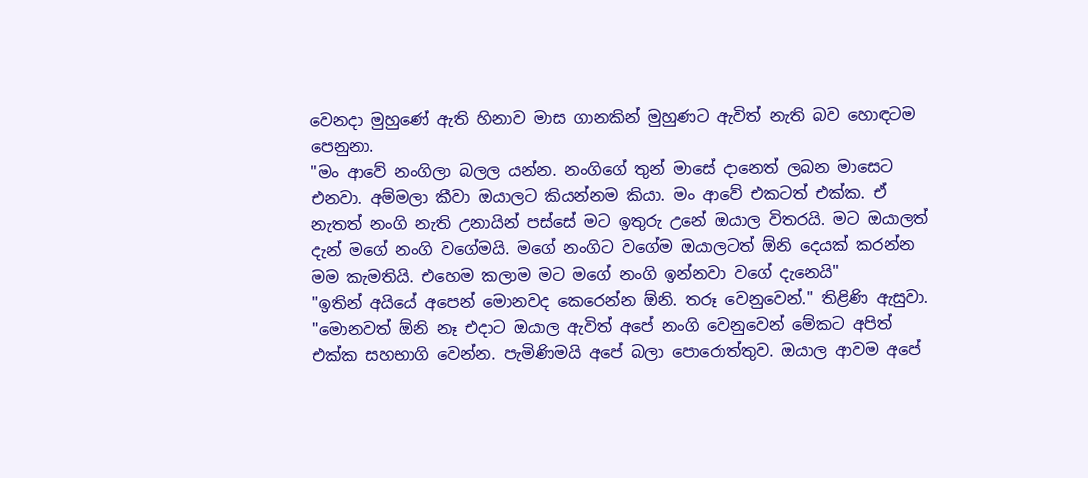වෙනදා මුහුණේ ඇති හිනාව මාස ගානකින් මුහුණට ඇවිත් නැති බව හොඳටම පෙනුනා.
"මං ආවේ නංගිලා බලල යන්න. නංගිගේ තුන් මාසේ දානෙත් ලබන මාසෙට එනවා. අම්මලා කීවා ඔයාලට කියන්නම කියා. මං ආවේ එකටත් එක්ක. ඒ නැතත් නංගි නැති උනායින් පස්සේ මට ඉතුරු උනේ ඔයාල විතරයි. මට ඔයාලත් දැන් මගේ නංගි වගේමයි. මගේ නංගිට වගේම ඔයාලටත් ඕනි දෙයක් කරන්න මම කැමතියි. එහෙම කලාම මට මගේ නංගි ඉන්නවා වගේ දැනෙයි"
"ඉතින් අයියේ අපෙන් මොනවද කෙරෙන්න ඕනි. තරූ වෙනුවෙන්." තිළිණි ඇසුවා.
"මොනවත් ඕනි නෑ එදාට ඔයාල ඇවිත් අපේ නංගි වෙනුවෙන් මේකට අපිත් එක්ක සහභාගි වෙන්න. පැමිණිමයි අපේ බලා පොරොත්තුව. ඔයාල ආවම අපේ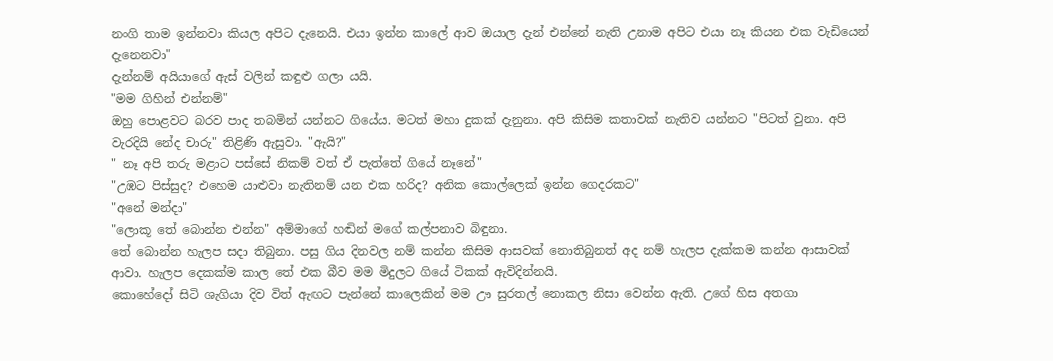නංගි තාම ඉන්නවා කියල අපිට දැනෙයි. එයා ඉන්න කාලේ ආව ඔයාල දැන් එන්නේ නැති උනාම අපිට එයා නෑ කියන එක වැඩියෙන් දැනෙනවා"
දැන්නම් අයියාගේ ඇස් වලින් කඳුළු ගලා යයි.
"මම ගිහින් එන්නම්"
ඔහු පොළවට බරව පාද තබමින් යන්නට ගියේය. මටත් මහා දුකක් දැනුනා. අපි කිසිම කතාවක් නැතිව යන්නට "පිටත් වුනා. අපි වැරදියි නේද චාරු" තිළිණි ඇසුවා. "ඇයි?"
" නෑ අපි තරු මළාට පස්සේ නිකම් වත් ඒ පැත්තේ ගියේ නෑනේ"
"උඹට පිස්සුද? එහෙම යාළුවා නැතිනම් යන එක හරිද? අනික කොල්ලෙක් ඉන්න ගෙදරකට"
"අනේ මන්දා"
"ලොකූ තේ බොන්න එන්න" අම්මාගේ හඬින් මගේ කල්පනාව බිඳුනා.
තේ බොන්න හැලප සදා තිබුනා. පසු ගිය දිනවල නම් කන්න කිසිම ආසවක් නොතිබුනත් අද නම් හැලප දැක්කම කන්න ආසාවක් ආවා. හැලප දෙකක්ම කාල තේ එක බීව මම මිදුලට ගියේ ටිකක් ඇවිදින්නයි.
කොහේදෝ සිටි ශැගියා දිව විත් ඇඟට පැන්නේ කාලෙකින් මම ඌ සුරතල් නොකල නිසා වෙන්න ඇති. උගේ හිස අතගා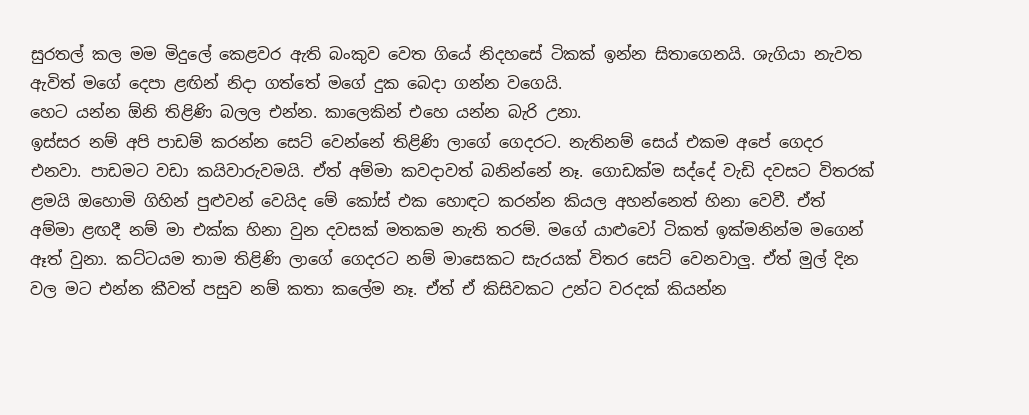සුරතල් කල මම මිදුලේ කෙළවර ඇති බංකුව වෙත ගියේ නිදහසේ ටිකක් ඉන්න සිතාගෙනයි. ශැගියා නැවත ඇවිත් මගේ දෙපා ළඟින් නිදා ගත්තේ මගේ දුක බෙදා ගන්න වගෙයි.
හෙට යන්න ඕනි තිළිණි බලල එන්න. කාලෙකින් එහෙ යන්න බැරි උනා.
ඉස්සර නම් අපි පාඩම් කරන්න සෙට් වෙන්නේ තිළිණි ලාගේ ගෙදරට. නැතිනම් සෙය් එකම අපේ ගෙදර එනවා. පාඩමට වඩා කයිවාරුවමයි. ඒත් අම්මා කවදාවත් බනින්නේ නෑ. ගොඩක්ම සද්දේ වැඩි දවසට විතරක් ළමයි ඔහොමි ගිහින් පුළුවන් වෙයිද මේ කෝස් එක හොඳට කරන්න කියල අහන්නෙත් හිනා වෙවී. ඒත් අම්මා ළඟදී නම් මා එක්ක හිනා වුන දවසක් මතකම නැති තරම්. මගේ යාළුවෝ ටිකත් ඉක්මනින්ම මගෙන් ඈත් වුනා. කට්ටයම තාම තිළිණි ලාගේ ගෙදරට නම් මාසෙකට සැරයක් විතර සෙට් වෙනවාලු. ඒත් මුල් දින වල මට එන්න කීවත් පසුව නම් කතා කලේම නෑ. ඒත් ඒ කිසිවකට උන්ට වරදක් කියන්න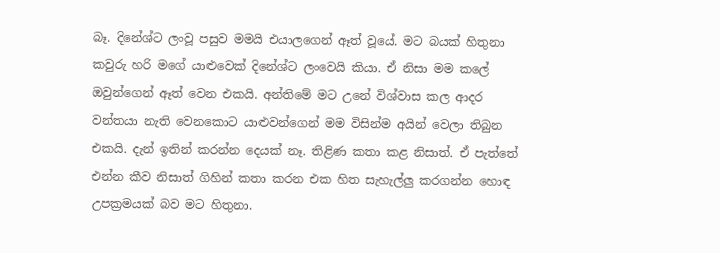බෑ. දිනේශ්ට ලංවූ පසුව මමයි එයාලගෙන් ඈත් වූයේ. මට බයක් හිතුනා කවුරු හරි මගේ යාළුවෙක් දිනේශ්ට ලංවෙයි කියා. ඒ නිසා මම කලේ ඔවුන්ගෙන් ඈත් වෙන එකයි. අන්තිමේ මට උනේ විශ්වාස කල ආදර වන්තයා නැති වෙනකොට යාළුවන්ගෙන් මම විසින්ම අයින් වෙලා තිබුන එකයි. දැන් ඉතින් කරන්න දෙයක් නෑ. තිළිණ කතා කළ නිසාත්. ඒ පැත්තේ එන්න කීව නිසාත් ගිහින් කතා කරන එක හිත සැහැල්ලු කරගන්න හොඳ උපක්‍රමයක් බව මට හිතුනා.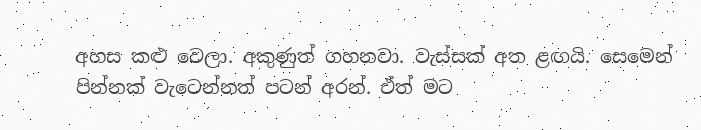අහස කළු වෙලා. අකුණුත් ගහනවා. වැස්සක් අත ළඟයි. සෙමෙන් පින්නක් වැටෙන්නත් පටන් අරන්. ඒත් මට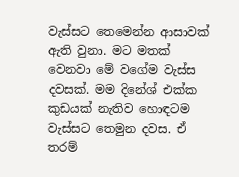වැස්සට තෙමෙන්න ආසාවක් ඇති වුනා. මට මතක් වෙනවා මේ වගේම වැස්ස දවසක්. මම දිනේශ් එක්ක කුඩයක් නැතිව හොඳටම වැස්සට තෙමුන දවස. ඒ තරම්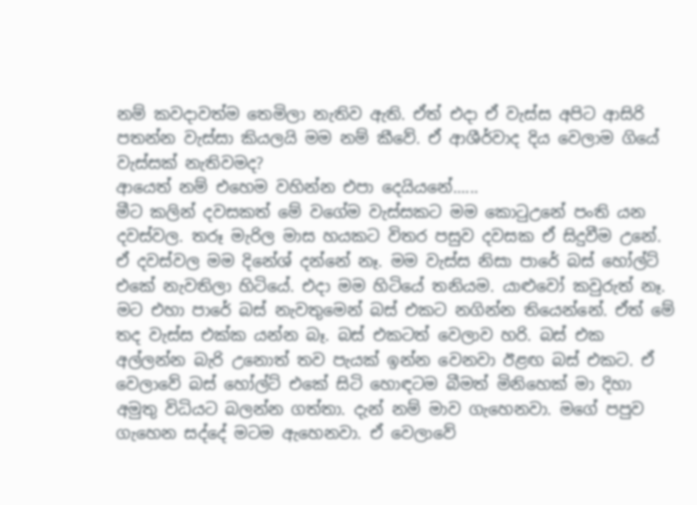නම් කවදාවත්ම තෙමිලා නැතිව ඇති. ඒත් එදා ඒ වැස්ස අපිට ආසිරි පතන්න වැස්සා කියලයි මම නම් කීවේ. ඒ ආශීර්වාද දිය වෙලාම ගියේ වැස්සක් නැතිවමද?
ආයෙත් නම් එහෙම වහින්න එපා දෙයියනේ......
මීට කලින් දවසකත් මේ වගේම වැස්සකට මම කොටුඋනේ පංති යන දවස්වල. තරූ මැරිල මාස හයකට විතර පසුව දවසක ඒ සිදුවීම උනේ. ඒ දවස්වල මම දිනේශ් දන්නේ නෑ. මම වැස්ස නිසා පාරේ බස් හෝල්ට් එකේ නැවතිලා හිටියේ. එදා මම හිටියේ තනියම. යාළුවෝ කවුරුත් නෑ. මට එහා පාරේ බස් නැවතුමෙන් බස් එකට නගින්න තියෙන්නේ. ඒත් මේ තද වැස්ස එක්ක යන්න බෑ. බස් එකටත් වෙලාව හරි. බස් එක අල්ලන්න බැරි උනොත් තව පැයක් ඉන්න වෙනවා ඊළඟ බස් එකට. ඒ වෙලාවේ බස් හෝල්ට් එකේ සිටි හොඳටම බීමත් මිනිහෙක් මා දිහා අමුතු විධියට බලන්න ගත්තා. දැන් නම් මාව ගැහෙනවා. මගේ පපුව ගැහෙන සද්දේ මටම ඇහෙනවා. ඒ වෙලාවේ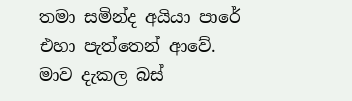තමා සමින්ද අයියා පාරේ එහා පැත්තෙන් ආවේ. මාව දැකල බස්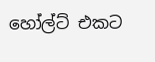හෝල්ට් එකට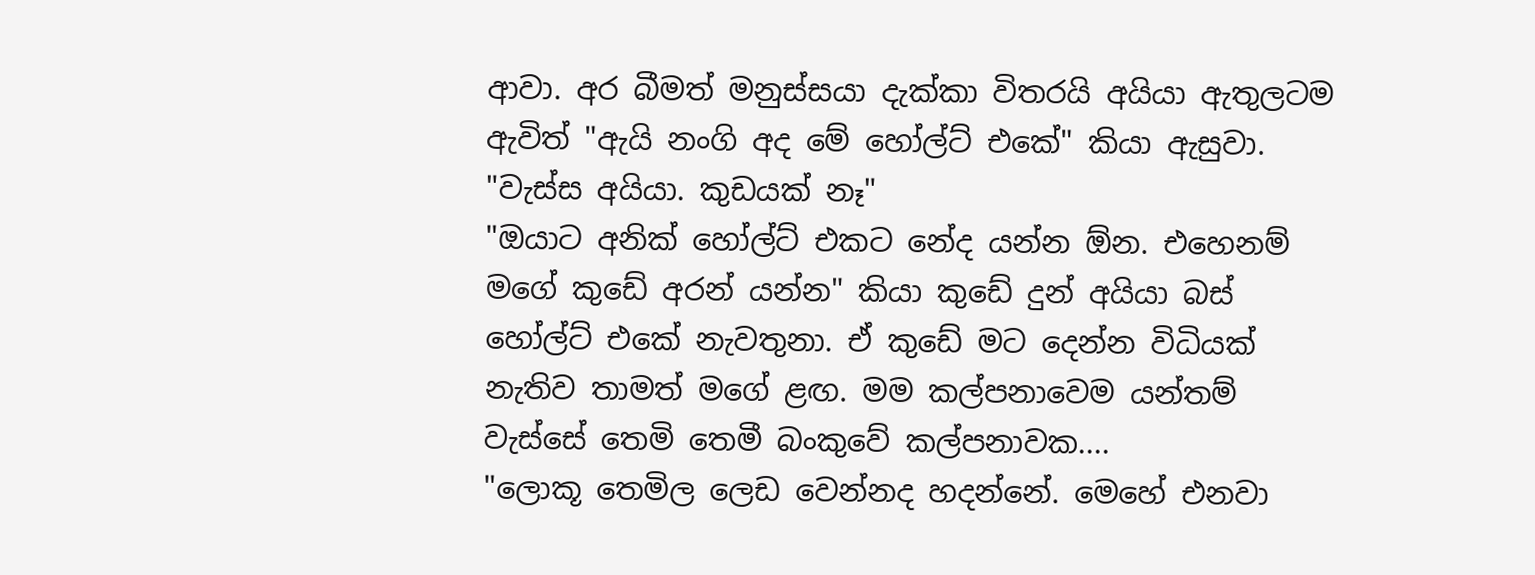ආවා. අර බීමත් මනුස්සයා දැක්කා විතරයි අයියා ඇතුලටම ඇවිත් "ඇයි නංගි අද මේ හෝල්ට් එකේ" කියා ඇසුවා.
"වැස්ස අයියා. කුඩයක් නෑ"
"ඔයාට අනික් හෝල්ට් එකට නේද යන්න ඕන. එහෙනම් මගේ කුඩේ අරන් යන්න" කියා කුඩේ දුන් අයියා බස් හෝල්ට් එකේ නැවතුනා. ඒ කුඩේ මට දෙන්න විධියක් නැතිව තාමත් මගේ ළඟ. මම කල්පනාවෙම යන්තම් වැස්සේ තෙමි තෙමී බංකුවේ කල්පනාවක....
"ලොකූ තෙමිල ලෙඩ වෙන්නද හදන්නේ. මෙහේ එනවා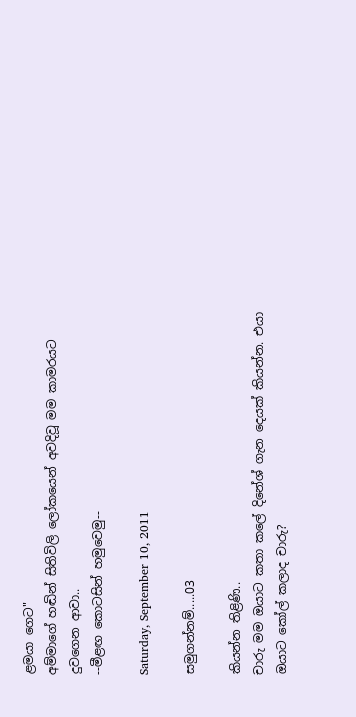ළමයා ගෙට"
අම්මාගේ හඬින් සිතිවිලි ලෝකයෙන් අවදිවූ මම කාමරයට දුවගෙන ආවා..
--මීළඟ කොටසින් හමුවෙමු--

Saturday, September 10, 2011

සමුගන්නම්.....03

කියන්න තිළිණි..
චාරු මම ඔයාට කතා කලේ දිනේශ් ගැන දෙයක් කියන්න. එයා ඔයාට කෝල් කලාද චාරු?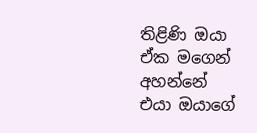තිළිණි ඔයා ඒක මගෙන් අහන්නේ එයා ඔයාගේ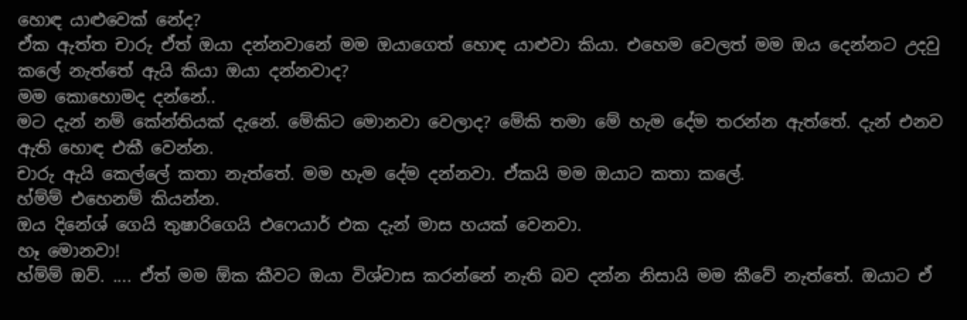හොඳ යාළුවෙක් නේද?
ඒක ඇත්ත චාරු ඒත් ඔයා දන්නවානේ මම ඔයාගෙත් හොඳ යාළුවා කියා. එහෙම වෙලත් මම ඔය දෙන්නට උදවු කලේ නැත්තේ ඇයි කියා ඔයා දන්නවාද?
මම කොහොමද දන්නේ..
මට දැන් නම් කේන්තියක් දැනේ. මේකිට මොනවා වෙලාද? මේකි තමා මේ හැම දේම තරන්න ඇත්තේ. දැන් එනව ඇති හොඳ එකී වෙන්න.
චාරු ඇයි කෙල්ලේ කතා නැත්තේ. මම හැම දේම දන්නවා. ඒකයි මම ඔයාට කතා කලේ.
හ්ම්ම් එහෙනම් කියන්න.
ඔය දිනේශ් ගෙයි තුෂාරිගෙයි එෆෙයාර් එක දැන් මාස හයක් වෙනවා.
හෑ මොනවා!
හ්ම්ම් ඔව්. .... ඒත් මම ඕක කීවට ඔයා විශ්වාස කරන්නේ නැති බව දන්න නිසායි මම කීවේ නැත්තේ. ඔයාට ඒ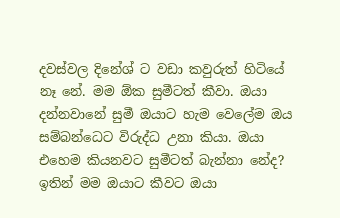දවස්වල දිනේශ් ට වඩා කවුරුත් හිටියේ නෑ නේ. මම ඕක සුමීටත් කීවා. ඔයා දන්නවානේ සුමී ඔයාට හැම වෙලේම ඔය සම්බන්ධෙට විරුද්ධ උනා කියා. ඔයා එහෙම කියනවට සුමීටත් බැන්නා නේද? ඉතින් මම ඔයාට කීවට ඔයා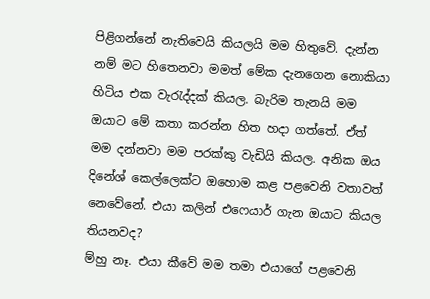පිළිගන්නේ නැතිවෙයි කියලයි මම හිතුවේ. දැන්න නම් මට හිතෙනවා මමත් මේක දැනගෙන නොකියා හිටිය එක වැරැද්දක් කියල. බැරිම තැනයි මම ඔයාට මේ කතා කරන්න හිත හදා ගත්තේ. ඒත් මම දන්නවා මම පරක්කු වැඩියි කියල. අනික ඔය දිනේශ් කෙල්ලෙක්ට ඔහොම කළ පළවෙනි වතාවත් නෙවේනේ. එයා කලින් එෆෙයාර් ගැන ඔයාට කියල තියනවද?
ම්හු නෑ. එයා කීවේ මම තමා එයාගේ පළවෙනි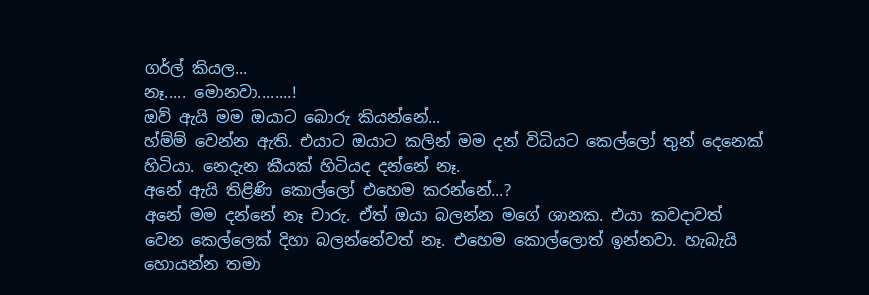ගර්ල් කියල...
නෑ..... මොනවා........!
ඔව් ඇයි මම ඔයාට බොරු කියන්නේ...
හ්ම්ම් වෙන්න ඇති. එයාට ඔයාට කලින් මම දන් විධියට කෙල්ලෝ තුන් දෙනෙක් හිටියා. නෙදැන කීයක් හිටියද දන්නේ නෑ.
අනේ ඇයි තිළිණි කොල්ලෝ එහෙම කරන්නේ...?
අනේ මම දන්නේ නෑ චාරු. ඒත් ඔයා බලන්න මගේ ශානක. එයා කවදාවත් වෙන කෙල්ලෙක් දිහා බලන්නේවත් නෑ. එහෙම කොල්ලොත් ඉන්නවා. හැබැයි හොයන්න තමා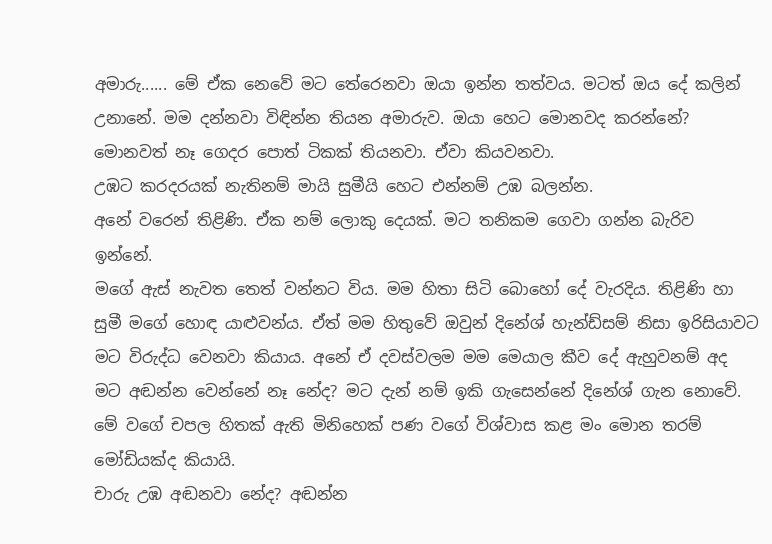අමාරු...... මේ ඒක නෙවේ මට තේරෙනවා ඔයා ඉන්න තත්වය. මටත් ඔය දේ කලින් උනානේ. මම දන්නවා විඳින්න තියන අමාරුව. ඔයා හෙට මොනවද කරන්නේ?
මොනවත් නෑ ගෙදර පොත් ටිකක් තියනවා. ඒවා කියවනවා.
උඹට කරදරයක් නැතිනම් මායි සුමීයි හෙට එන්නම් උඹ බලන්න.
අනේ වරෙන් තිළිණි. ඒක නම් ලොකු දෙයක්. මට තනිකම ගෙවා ගන්න බැරිව ඉන්නේ.
මගේ ඇස් නැවත තෙත් වන්නට විය. මම හිතා සිටි බොහෝ දේ වැරදිය. තිළිණි හා සුමී මගේ හොඳ යාළුවන්ය. ඒත් මම හිතුවේ ඔවුන් දිනේශ් හැන්ඩ්සම් නිසා ඉරිසියාවට මට විරුද්ධ වෙනවා කියාය. අනේ ඒ දවස්වලම මම මෙයාල කීව දේ ඇහුවනම් අද මට අඬන්න වෙන්නේ නෑ නේද? මට දැන් නම් ඉකි ගැසෙන්නේ දිනේශ් ගැන නොවේ. මේ වගේ චපල හිතක් ඇති මිනිහෙක් පණ වගේ විශ්වාස කළ මං මොන තරම් මෝඩියක්ද කියායි.
චාරු උඹ අඬනවා නේද? අඬන්න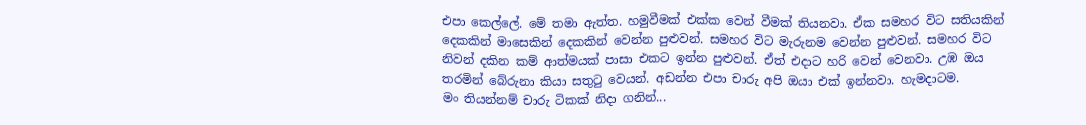එපා කෙල්ලේ. මේ තමා ඇත්ත. හමුවීමක් එක්ක වෙන් වීමක් තියනවා. ඒක සමහර විට සතියකින් දෙකකින් මාසෙකින් දෙකකින් වෙන්න පුළුවන්. සමහර විට මැරුනම වෙන්න පුළුවන්. සමහර විට නිවන් දකින කම් ආත්මයක් පාසා එකට ඉන්න පුළුවන්. ඒත් එදාට හරි වෙන් වෙනවා. උඹ ඔය තරමින් බේරුනා කියා සතුටු වෙයන්. අඩන්න එපා චාරු අපි ඔයා එක් ඉන්නවා. හැමදාටම.
මං තියන්නම් චාරු ටිකක් නිදා ගනින්...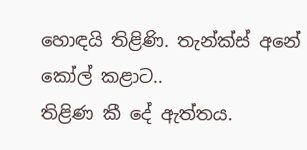හොඳයි තිළිණි. තැන්ක්ස් අනේ කෝල් කළාට..
තිළිණ කී දේ ඇත්තය.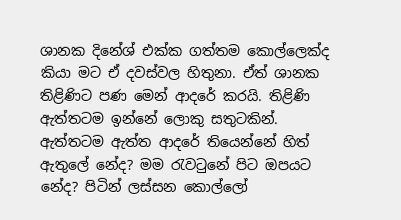ශානක දිනේශ් එක්ක ගත්තම කොල්ලෙක්ද කියා මට ඒ දවස්වල හිතුනා. ඒත් ශානක තිළිණිට පණ මෙන් ආදරේ කරයි. තිළිණි ඇත්තටම ඉන්නේ ලොකු සතුටකින්. ඇත්තටම ඇත්ත ආදරේ තියෙන්නේ හිත් ඇතුලේ නේද? මම රැවටුනේ පිට ඔපයට නේද? පිටින් ලස්සන කොල්ලෝ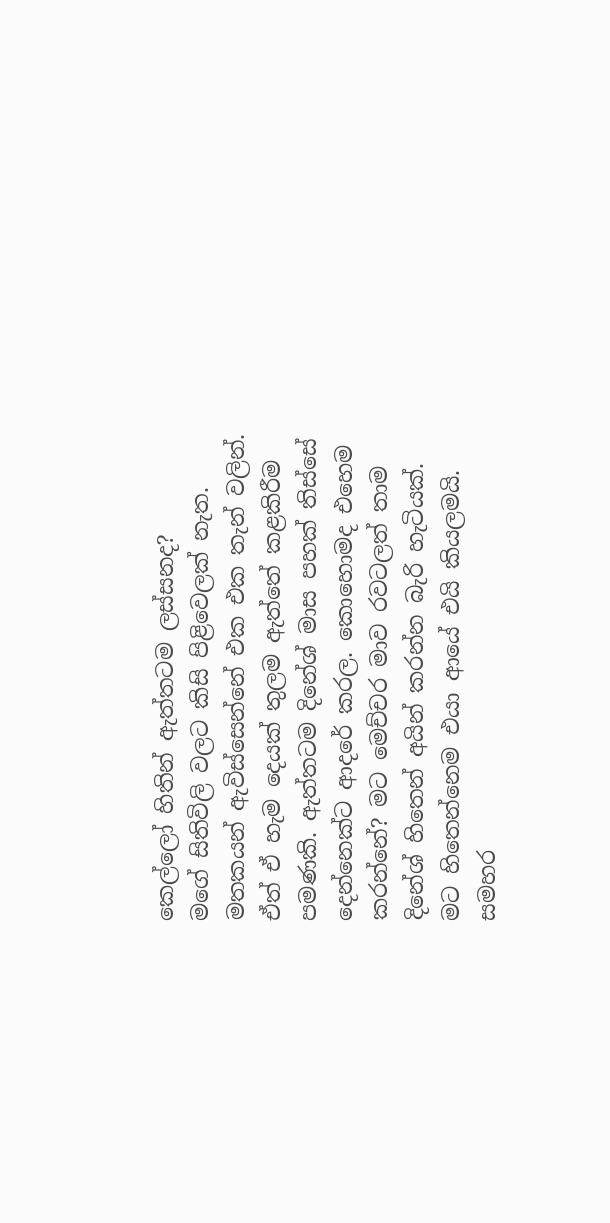කෙල්ලෝ හිතින් ඇත්තටම ලස්සනද?
මගේ සිතිවිලි වලට කිසි පිළිවෙලක් නැත. මතකයන් ඇවිස්සෙන්නේ එක එක තැන් වලින්. ඒත් ඒ හැම දෙයක් තුලම ඇත්තේ කළකිරීම පමණකි. ඇත්තටම දිනේශ් මාස පහක් තිස්සේ දෙන්නෙක්ට ආදරේ කරල. කොහොමද එහෙම කරන්නේ? මට මෙච්චර මාව රවටලත් තාම දිනේශ් හිතෙන් අයින් කරන්න බැරි හැටියක්. මට හිතෙන්නෙම එයා ආයේ එයි කියලමයි. සමහර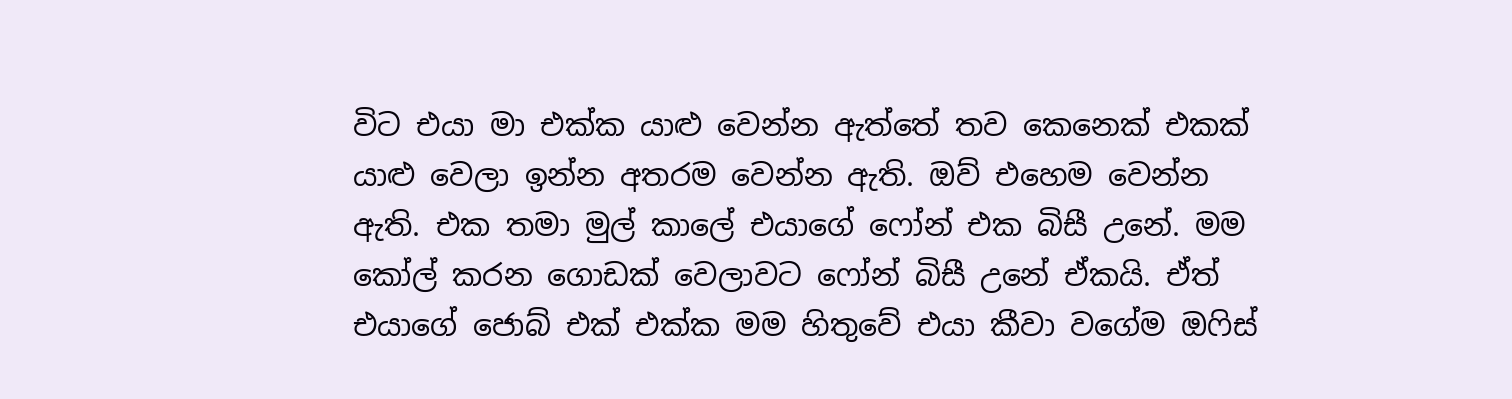විට එයා මා එක්ක යාළු වෙන්න ඇත්තේ තව කෙනෙක් එකක් යාළු වෙලා ඉන්න අතරම වෙන්න ඇති. ඔව් එහෙම වෙන්න ඇති. එක තමා මුල් කාලේ එයාගේ ෆෝන් එක බිසී උනේ. මම කෝල් කරන ගොඩක් වෙලාවට ෆෝන් බිසී උනේ ඒකයි. ඒත් එයාගේ ජොබ් එක් එක්ක මම හිතුවේ එයා කීවා වගේම ඔෆිස්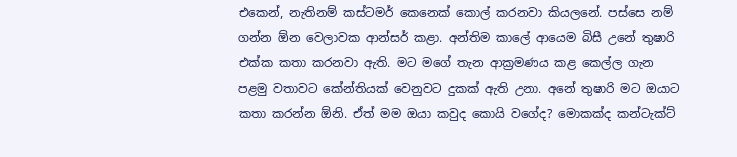එකෙන්, නැතිනම් කස්ටමර් කෙනෙක් කොල් කරනවා කියලනේ. පස්සෙ නම් ගන්න ඕන වෙලාවක ආන්සර් කළා. අන්තිම කාලේ ආයෙම බිසී උනේ තුෂාරි එක්ක කතා කරනවා ඇති. මට මගේ තැන ආක්‍රමණය කළ කෙල්ල ගැන පළමු වතාවට කේන්තියක් වෙනුවට දුකක් ඇති උනා. අනේ තුෂාරි මට ඔයාට කතා කරන්න ඕනි. ඒත් මම ඔයා කවුද කොයි වගේද? මොකක්ද කන්ටැක්ට්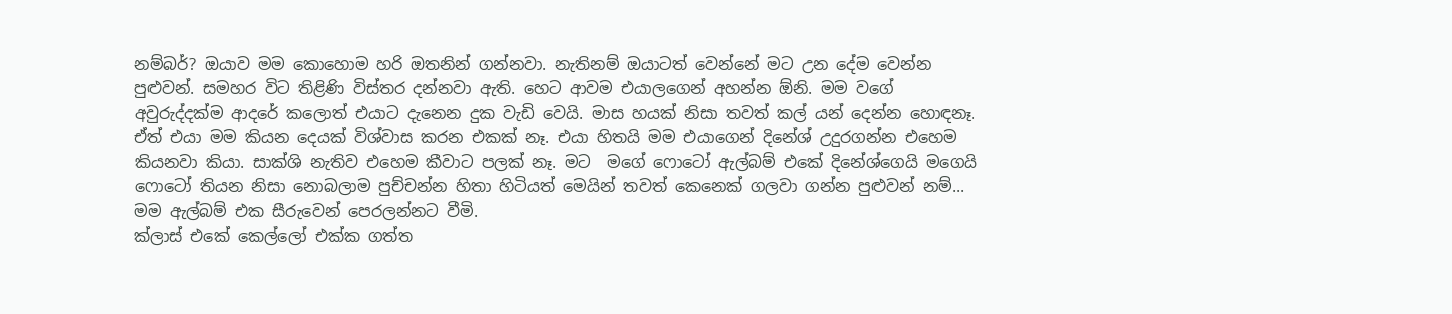නම්බර්? ඔයාව මම කොහොම හරි ඔතනින් ගන්නවා. නැතිනම් ඔයාටත් වෙන්නේ මට උන දේම වෙන්න පුළුවන්. සමහර විට තිළිණි විස්තර දන්නවා ඇති. හෙට ආවම එයාලගෙන් අහන්න ඕනි. මම වගේ අවුරුද්දක්ම ආදරේ කලොත් එයාට දැනෙන දුක වැඩි වෙයි. මාස හයක් නිසා තවත් කල් යන් දෙන්න හොඳනෑ. ඒත් එයා මම කියන දෙයක් විශ්වාස කරන එකක් නෑ. එයා හිතයි මම එයාගෙන් දිනේශ් උදුරගන්න එහෙම කියනවා කියා. සාක්ශි නැතිව එහෙම කීවාට පලක් නෑ. මට  මගේ ෆොටෝ ඇල්බම් එකේ දිනේශ්ගෙයි මගෙයි ෆොටෝ තියන නිසා නොබලාම පුච්චන්න හිතා හිටියත් ‍මෙයින් තවත් කෙනෙක් ගලවා ගන්න පුළුවන් නම්...
මම ඇල්බම් එක සීරුවෙන් පෙරලන්නට වීමි.
ක්ලාස් එකේ කෙල්ලෝ එක්ක ගත්ත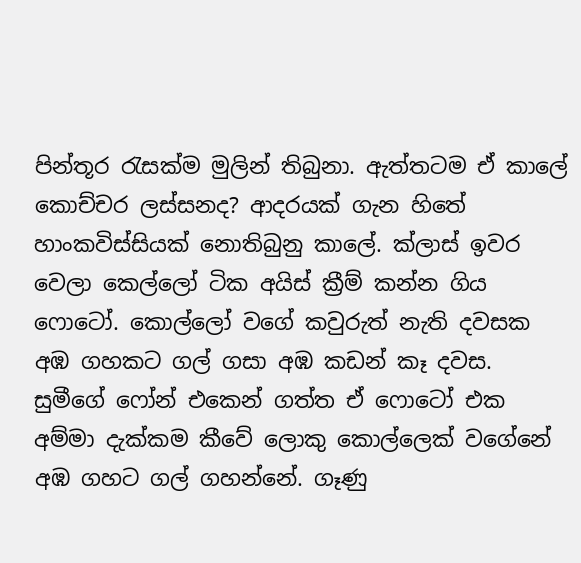පින්තූර රැසක්ම මුලින් තිබුනා. ඇත්තටම ඒ කාලේ කොච්චර ලස්සනද? ආදරයක් ගැන හිතේ හාංකවිස්සියක් නොතිබුනු කාලේ. ක්ලාස් ඉවර වෙලා කෙල්ලෝ ටික අයිස් ක්‍රීම් කන්න ගිය ෆොටෝ. කොල්ලෝ වගේ කවුරුත් නැති දවසක අඹ ගහකට ගල් ගසා අඹ කඩන් කෑ දවස. සුමීගේ ෆෝන් එකෙන් ගත්ත ඒ ෆොටෝ එක අම්මා දැක්කම කීවේ ලොකු කොල්ලෙක් වගේනේ අඹ ගහට ගල් ගහන්නේ. ගෑණු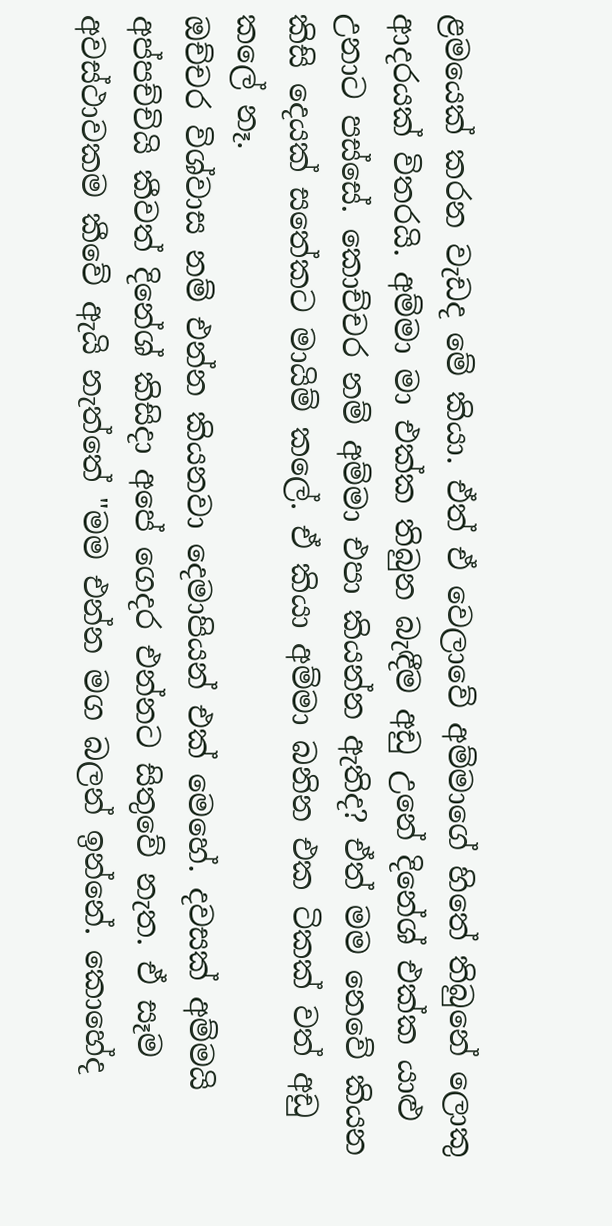ළමයෙක් කරන වැඩද මේ කියා. ඒත් ඒ වෙලාවේ අම්මාගේ හිතේ තිබුනේ ලොකු ආදරයක් විතරයි. අම්මා මා එක්ක තිබුන බැඳීම අඩු උනේ දිනේශ් එක්ක යාළු උනාට පස්සේ. කොච්චර නම් අම්මා එපා කියන්න ඇතිද? ඒත් මම නෙවේ කියන කිසි දෙයක් සතේකට මායිම් කලේ. ඒ කියා අම්මා බනින එක ටිකක් වත් අඩු කලේ නෑ.
ඔච්චර විශ්වාස නම් එන්න කියනවා දෙමාපියන් එක් මෙහේ. දවසක් අම්මයි අප්පච්චියි කීවත් දිනේශ් කිසිදා අපේ ගෙදර එන්නට සිතුවේ නැත. ඒ සෑම අවස්ථාවකම කීවේ ඇයි නැත්තේ "මම එන්න මග බලන් ඉන්නේ. කොහේද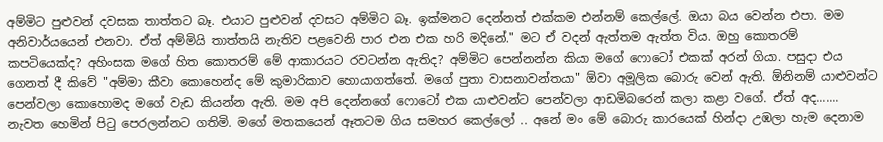අම්මිට පුළුවන් දවසක තාත්තට බෑ. එයාට පුළුවන් දවසට අම්මිට බෑ. ඉක්මනට දෙන්නත් එක්කම එන්නම් කෙල්ලේ. ඔයා බය වෙන්න එපා. මම අනිවාර්යයෙන් එනවා. ඒත් අම්මියි තාත්තයි නැතිව පළවෙනි පාර එන එක හරි මදිනේ." මට ඒ වදන් ඇත්තම ඇත්ත විය. ඔහු කොතරම් කපටියෙක්ද? අහිංසක මගේ හිත කොතරම් මේ ආකාරයට රවටන්න ඇතිද? අම්මිට පෙන්නන්න කියා මගේ ෆොටෝ එකක් අරන් ගියා. පසුදා එය ගෙනත් දී කිවේ "අම්මා කීවා කොහෙන්ද මේ කුමාරිකාව හොයාගත්තේ. මගේ පුතා වාසනාවන්තයා" ඕවා අමූලික බොරු වෙන් ඇති. ඕනිනම් යාළුවන්ට පෙන්වලා කොහොමද මගේ වැඩ කියන්න ඇති. මම අපි දෙන්නගේ ෆොටෝ එක යාළුවන්ට පෙන්වලා ආඩමිබරෙන් කලා කළා වගේ. ඒත් අද.......
නැවත හෙමින් පිටු පෙරලන්නට ගතිමි. මගේ මතකයෙන් ඈතටම ගිය සමහර කෙල්ලෝ .. අනේ මං මේ බොරු කාරයෙක් හින්දා උඹලා හැම දෙනාම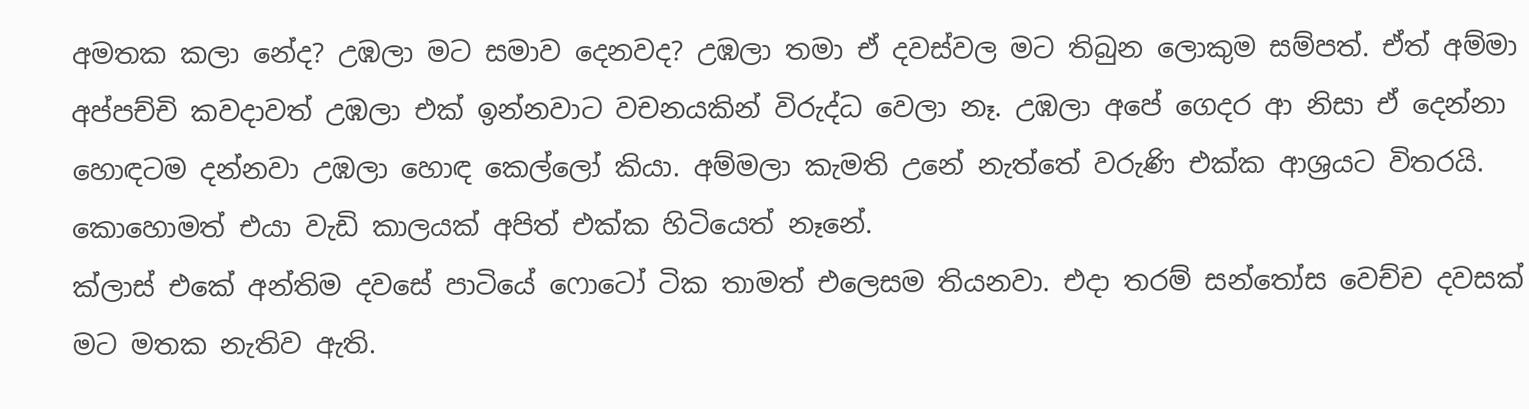අමතක කලා නේද? උඹලා මට සමාව දෙනවද? උඹලා තමා ඒ දවස්වල මට තිබුන ලොකුම සම්පත්. ඒත් අම්මා අප්පච්චි කවදාවත් උඹලා එක් ඉන්නවාට වචනයකින් විරුද්ධ වෙලා නෑ. උඹලා අපේ ගෙදර ආ නිසා ඒ දෙන්නා හොඳටම දන්නවා උඹලා හොඳ කෙල්ලෝ කියා. අම්මලා කැමති උනේ නැත්තේ වරුණි එක්ක ආශ්‍රයට විතරයි. කොහොමත් එයා වැඩි කාලයක් අපිත් එක්ක හිටියෙත් නෑනේ.
ක්ලාස් එකේ අන්තිම දවසේ පාටියේ ෆොටෝ ටික තාමත් එලෙසම තියනවා. එදා තරම් සන්තෝස වෙච්ච දවසක් මට මතක නැතිව ඇති.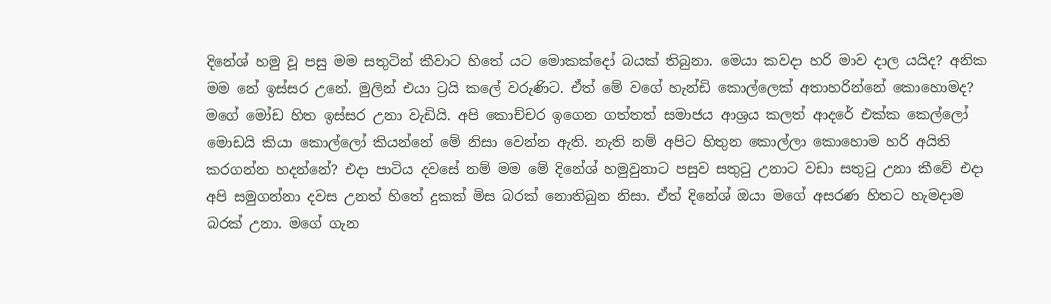දිනේශ් හමු වූ පසු මම සතුටින් කීවාට හිතේ යට මොකක්දෝ බයක් තිබුනා. මෙයා කවදා හරි මාව දාල යයිද? අනික මම නේ ඉස්සර උනේ. මුලින් එයා ට්‍රයි කලේ වරුණිට. ඒත් මේ වගේ හැන්ඩි කොල්ලෙක් අතාහරින්නේ කොහොමද? මගේ මෝඩ හිත ඉස්සර උනා වැඩියි. අපි කොච්චර ඉගෙන ගත්තත් සමාජය ආශ්‍රය කලත් ආදරේ එක්ක කෙල්ලෝ මොඩයි කියා කොල්ලෝ කියන්නේ මේ නිසා වෙන්න ඇති. නැති නම් අපිට හිතුන කොල්ලා කොහොම හරි අයිති කරගන්න හදන්නේ? එදා පාටිය දවසේ නම් මම මේ දිනේශ් හමුවුනාට පසුව සතුටු උනාට වඩා සතුටු උනා කීවේ එදා අපි සමුගන්නා දවස උනත් හිතේ දුකක් මිස බරක් නොතිබුන නිසා. ඒත් දිනේශ් ඔයා මගේ අසරණ හිතට හැමදාම බරක් උනා. මගේ ගැන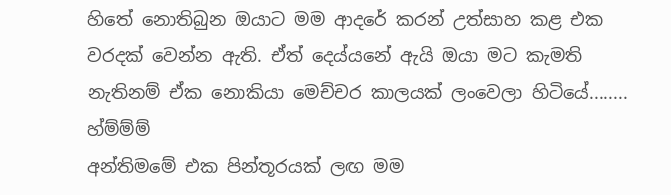හිතේ නොතිබුන ඔයාට මම ආදරේ කරන් උත්සාහ කළ එක වරදක් වෙන්න ඇති. ඒත් දෙය්යනේ ඇයි ඔයා මට කැමති නැතිනම් ඒක නොකියා මෙච්චර කාලයක් ලංවෙලා හිටියේ........
හ්ම්ම්ම්
අන්තිමමේ එක පින්තූරයක් ලඟ මම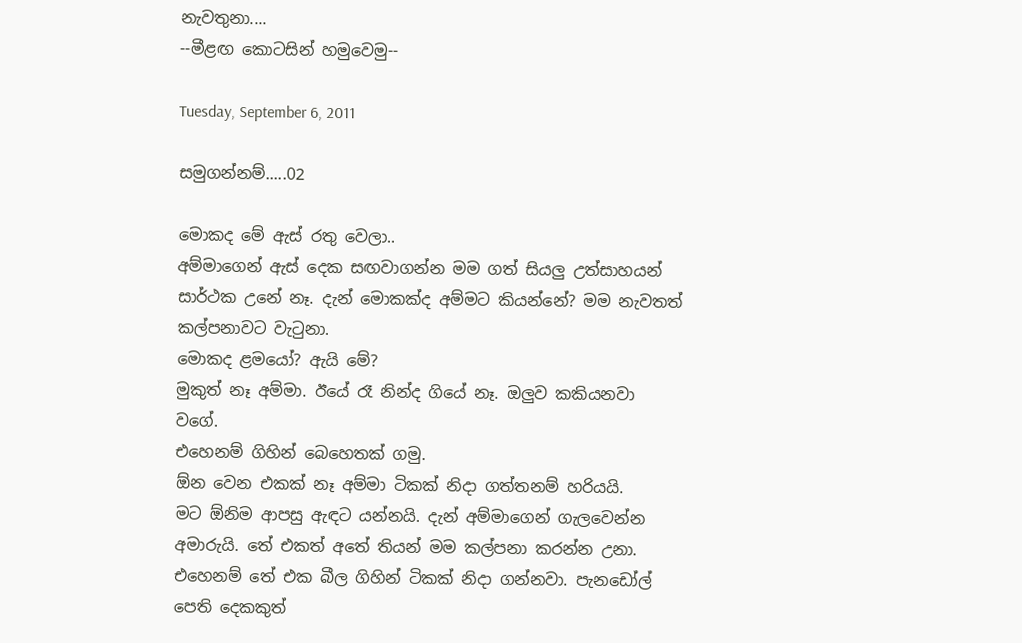නැවතුනා....
--මීළඟ කොටසින් හමුවෙමු--

Tuesday, September 6, 2011

සමුගන්නම්.....02

මොකද මේ ඇස් රතු වෙලා..
අම්මාගෙන් ඇස් දෙක සඟවාගන්න මම ගත් සියලු උත්සාහයන් සාර්ථක උනේ නෑ. දැන් මොකක්ද අම්මට කියන්නේ? මම නැවතත් කල්පනාවට වැටුනා.
මොකද ළමයෝ? ඇයි මේ?
මුකුත් නෑ අම්මා. ඊයේ රෑ නින්ද ගියේ නෑ. ඔලුව කකියනවා වගේ.
එහෙනම් ගිහින් බෙහෙතක් ගමු.
ඕන වෙන එකක් නෑ අම්මා ටිකක් නිදා ගත්තනම් හරියයි.
මට ඕනිම ආපසු ඇඳට යන්නයි. දැන් අම්මාගෙන් ගැලවෙන්න අමාරුයි. තේ එකත් අතේ තියන් මම කල්පනා කරන්න උනා.
එහෙනම් තේ එක බීල ගිහින් ටිකක් නිදා ගන්නවා. පැනඩෝල් පෙති දෙකකුත්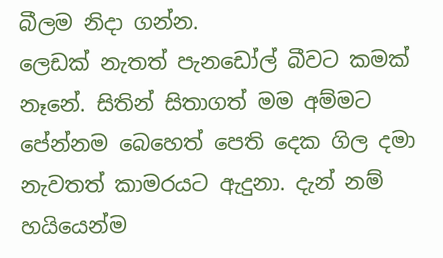බීලම නිදා ගන්න.
ලෙඩක් නැතත් පැනඩෝල් බීවට කමක් නෑනේ. සිතින් සිතාගත් මම අම්මට පේන්නම බෙහෙත් පෙති දෙක ගිල දමා නැවතත් කාමරයට ඇදුනා. දැන් නම් හයියෙන්ම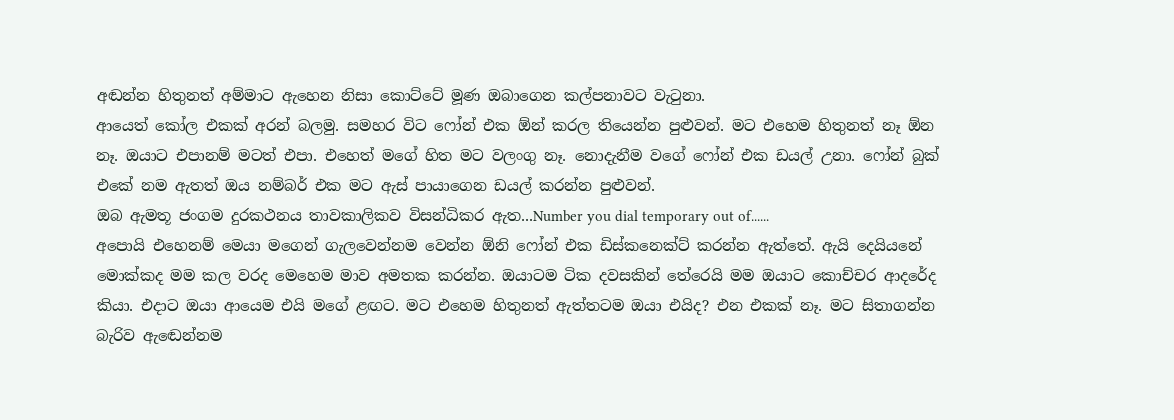අඬන්න හිතුනත් අම්මාට ඇහෙන නිසා කොට්ටේ මූණ ඔබාගෙන කල්පනාවට වැටුනා.
ආයෙත් කෝල එකක් අරන් බලමු. සමහර විට ෆෝන් එක ඕන් කරල තියෙන්න පුළුවන්. මට එහෙම හිතුනත් නෑ ඕන නෑ. ඔයාට එපානම් මටත් එපා. එහෙත් මගේ හිත මට වලංගු නෑ. නොදැනීම වගේ ෆෝන් එක ඩයල් උනා. ෆෝන් බුක් එකේ නම ඇතත් ඔය නම්බර් එක මට ඇස් පායාගෙන ඩයල් කරන්න පුළුවන්.
ඔබ ඇමතූ ජංගම දුරකථනය තාවකාලිකව විසන්ධිකර ඇත...Number you dial temporary out of......
අපොයි එහෙනම් මෙයා මගෙන් ගැලවෙන්නම වෙන්න ඕනි ෆෝන් එක ඩිස්කනෙක්ට් කරන්න ඇත්තේ. ඇයි දෙයියනේ මොක්කද මම කල වරද මෙහෙම මාව අමතක කරන්න. ඔයාටම ටික දවසකින් තේරෙයි මම ඔයාට කොච්චර ආදරේද කියා. එදාට ඔයා ආයෙම එයි මගේ ළඟට. මට එහෙම හිතුනත් ඇත්තටම ඔයා එයිද? එන එකක් නෑ. මට සිතාගන්න බැරිව ඇඬෙන්නම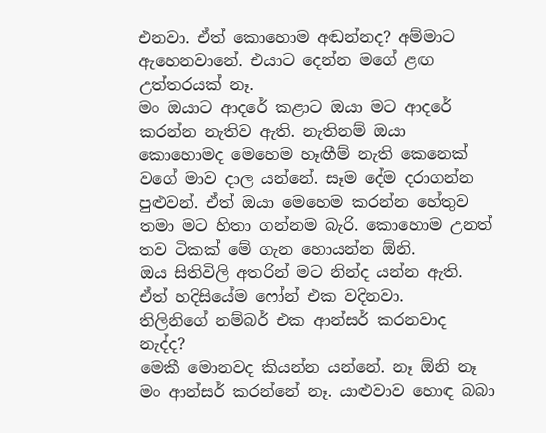එනවා. ඒත් කොහොම අඬන්නද? අම්මාට ඇහෙනවානේ. එයාට දෙන්න මගේ ළඟ උත්තරයක් නෑ.
මං ඔයාට ආදරේ කළාට ඔයා මට ආදරේ කරන්න නැතිව ඇති. නැතිනම් ඔයා කොහොමද මෙහෙම හෑඟීම් නැති කෙනෙක් වගේ මාව දාල යන්නේ. සෑම දේම දරාගන්න පුළුවන්. ඒත් ඔයා මෙහෙම කරන්න හේතුව තමා මට හිතා ගන්නම බැරි. කොහොම උනත් තව ටිකක් මේ ගැන හොයන්න ඕනි.
ඔය සිතිවිලි අතරින් මට නින්ද යන්න ඇති. ඒත් හදිසියේම ෆෝන් එක වදිනවා.
තිලිනිගේ නම්බර් එක ආන්සර් කරනවාද නැද්ද?
මෙකී මොනවද කියන්න යන්නේ. නෑ ඕනි නෑ මං ආන්සර් කරන්නේ නෑ. යාළුවාව හොඳ බබා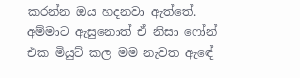කරන්න ඔය හදනවා ඇත්තේ. අම්මාට ඇසුනොත් ඒ නිසා ෆෝන් එක මියුට් කල මම නැවත ඇඳේ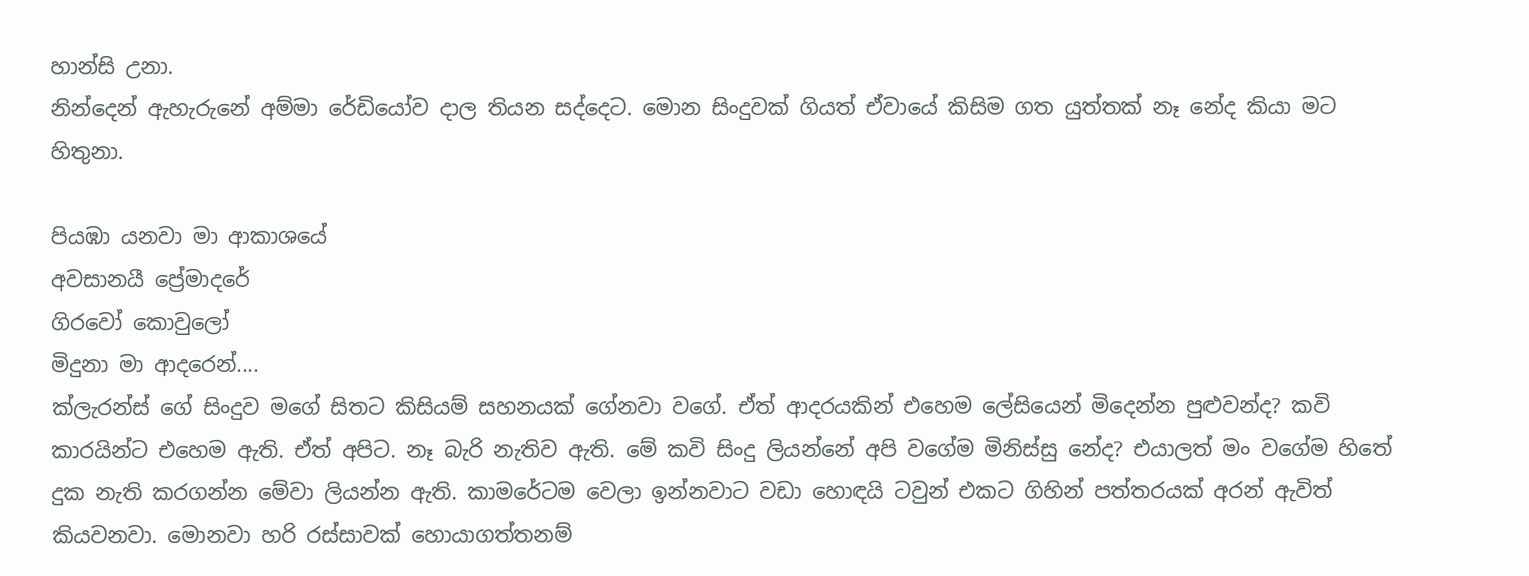හාන්සි උනා.
නින්දෙන් ඇහැරුනේ අම්මා රේඩියෝව දාල තියන සද්දෙට. මොන සිංදුවක් ගියත් ඒවායේ කිසිම ගත යුත්තක් නෑ නේද කියා මට හිතුනා.

පියඹා යනවා මා ආකාශයේ
අවසානයී ප්‍රේමාදරේ
ගිරවෝ කොවුලෝ
මිදුනා මා ආදරෙන්....
ක්ලැරන්ස් ගේ සිංදුව මගේ සිතට කිසියම් සහනයක් ගේනවා වගේ. ඒත් ආදරයකින් එහෙම ලේසියෙන් මිදෙන්න පුළුවන්ද? කවි කාරයින්ට එහෙම ඇති. ඒත් අපිට. නෑ බැරි නැතිව ඇති. මේ කවි සිංදු ලියන්නේ අපි වගේම මිනිස්සු නේද? එයාලත් මං වගේම හිතේ දුක නැති කරගන්න මේවා ලියන්න ඇති. කාමරේටම වෙලා ඉන්නවාට වඩා හොඳයි ටවුන් එකට ගිහින් පත්තරයක් අරන් ඇවිත් කියවනවා. මොනවා හරි රස්සාවක් හොයාගත්තනම්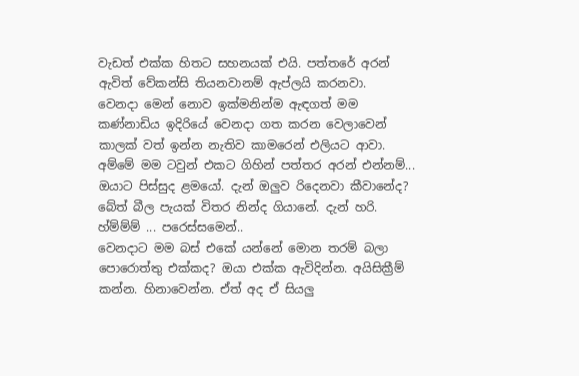වැඩත් එක්ක හිතට සහනයක් එයි. පත්තරේ අරන් ඇවිත් වේකන්සි තියනවානම් ඇප්ලයි කරනවා.
වෙනදා මෙන් නොව ඉක්මනින්ම ඇඳගත් මම කණ්නාඩිය ඉදිරියේ වෙනදා ගත කරන වෙලාවෙන් කාලක් වත් ඉන්න නැතිව කාමරෙන් එලියට ආවා.
අම්මේ මම ටවුන් එකට ගිහින් පත්තර අරන් එන්නම්...
ඔයාට පිස්සුද ළමයෝ. දැන් ඔලුව රිදෙනවා කීවානේද?
බේත් බීල පැයක් විතර නින්ද ගියානේ. දැන් හරි.
හ්ම්ම්ම් ... පරෙස්සමෙන්..
වෙනදාට මම බස් එකේ යන්නේ මොන තරම් බලා පොරොත්තු එක්කද? ඔයා එක්ක ඇවිදින්න. අයිසික්‍රීම් කන්න. හිනාවෙන්න. ඒත් අද ඒ සියලු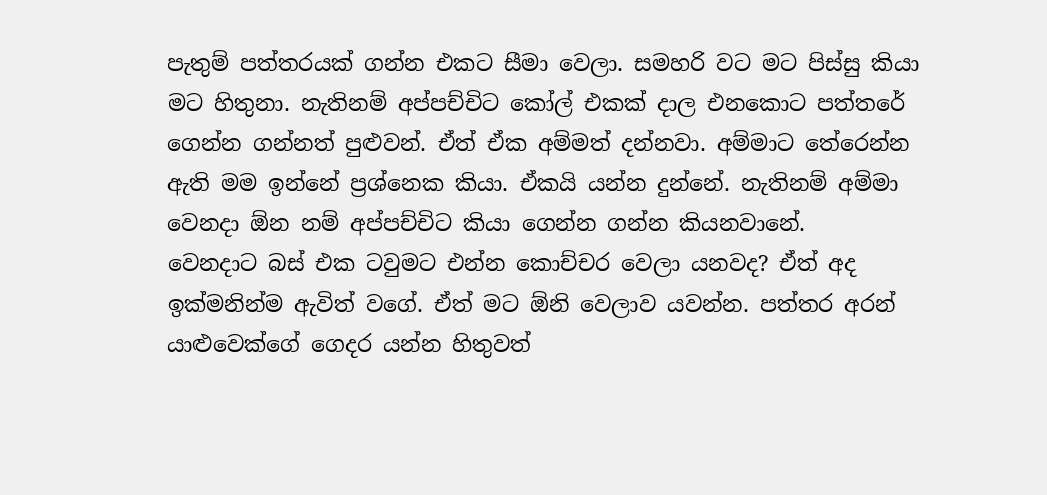පැතුම් පත්තරයක් ගන්න එකට සීමා වෙලා. සමහරි වට මට පිස්සු කියා මට හිතුනා. නැතිනම් අප්පච්චිට කෝල් එකක් දාල එනකොට පත්තරේ ගෙන්න ගන්නත් පුළුවන්. ඒත් ඒක අම්මත් දන්නවා. අම්මාට තේරෙන්න ඇති මම ඉන්නේ ප්‍රශ්නෙක කියා. ඒකයි යන්න දුන්නේ. නැතිනම් අම්මා වෙනදා ඕන නම් අප්පච්චිට කියා ගෙන්න ගන්න කියනවානේ.
වෙනදාට බස් එක ටවුමට එන්න කොච්චර වෙලා යනවද? ඒත් අද ඉක්මනින්ම ඇවිත් වගේ. ඒත් මට ඕනි වෙලාව යවන්න. පත්තර අරන් යාළුවෙක්ගේ ගෙදර යන්න හිතුවත්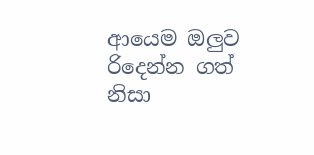ආයෙම ඔලුව රිදෙන්න ගත් නිසා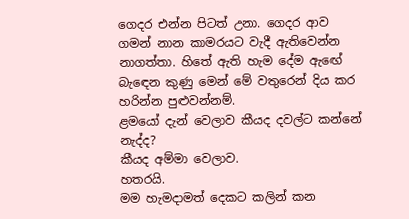ගෙදර එන්න පිටත් උනා. ගෙදර ආව ගමන් නාන කාමරයට වැදී ඇතිවෙන්න නාගත්තා. හිතේ ඇති හැම දේම ඇඟේ බැඳෙන කුණු මෙන් මේ වතුරෙන් දිය කර හරින්න පුළුවන්නම්.
ළමයෝ දැන් වෙලාව කීයද දවල්ට කන්නේ නැද්ද?
කීයද අම්මා වෙලාව.
හතරයි.
මම හැමදාමත් දෙකට කලින් කන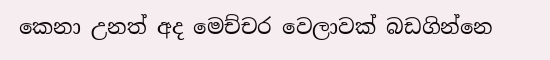කෙනා උනත් අද මෙච්චර වෙලාවක් බඩගින්නෙ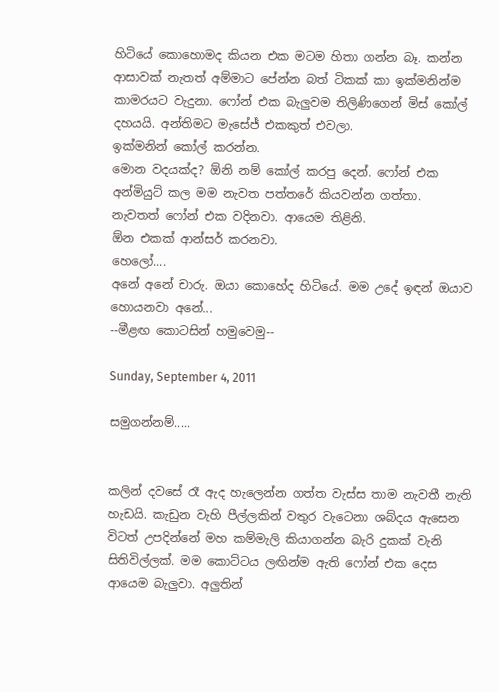හිටියේ කොහොමද කියන එක මටම හිතා ගන්න බෑ. කන්න ආසාවක් නැතත් අම්මාට පේන්න බත් ටිකක් කා ඉක්මනින්ම කාමරයට වැදුනා. ෆෝන් එක බැලුවම තිලිණිගෙන් මිස් කෝල් දහයයි. අන්තිමට මැසේජ් එකකුත් එවලා.
ඉක්මනින් කෝල් කරන්න.
මොන වදයක්ද? ඕනි නම් කෝල් කරපු දෙන්. ෆෝන් එක අන්මියුට් කල මම නැවත පත්තරේ කියවන්න ගත්තා.
නැවතත් ෆෝන් එක වදිනවා. ආයෙම තිළිනි.
ඕන එකක් ආන්සර් කරනවා.
හෙලෝ....
අනේ අනේ චාරු. ඔයා කොහේද හිටියේ. මම උදේ ඉඳන් ඔයාව හොයනවා අනේ...
--මීළඟ කොටසින් හමුවෙමු--

Sunday, September 4, 2011

සමුගන්නම්.....


කලින් දවසේ රෑ ඇද හැලෙන්න ගත්ත වැස්ස තාම නැවතී නැති හැඩයි. කැඩුන වැහි පීල්ලකින් වතුර වැටෙනා ශබ්දය ඇසෙන විටත් උපදින්නේ මහ කම්මැලි කියාගන්න බැරි දුකක් වැනි සිතිවිල්ලක්. මම කොට්ටය ලඟින්ම ඇති ෆෝන් එක දෙස ආයෙම බැලුවා. අලුතින්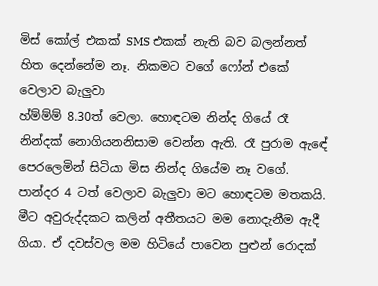මිස් කෝල් එකක් SMS එකක් නැති බව බලන්නත් හිත දෙන්නේම නෑ. නිකමට වගේ ෆෝන් එකේ වෙලාව බැලුවා
හ්ම්ම්ම් 8.30ත් වෙලා. හොඳටම නින්ද ගියේ රෑ නින්දක් නොගියනනිසාම වෙන්න ඇති. රෑ පුරාම ඇඳේ පෙරලෙමින් සිටියා මිස නින්ද ගියේම නෑ වගේ. පාන්දර 4 ටත් වෙලාව බැලුවා මට හොඳටම මතකයි. මීට අවුරුද්දකට කලින් අතීතයට මම නොදැනීම ඇදී ගියා. ඒ දවස්වල මම හිටියේ පාවෙන පුළුන් රොදක්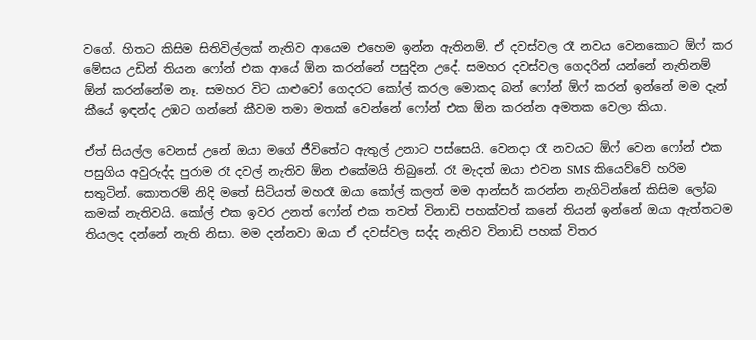වගේ. හිතට කිසිම සිතිවිල්ලක් නැතිව ආයෙම එහෙම ඉන්න ඇතිනම්. ඒ දවස්වල රෑ නවය වෙනකොට ඕෆ් කර මේසය උඩින් තියන ෆෝන් එක ආයේ ඕන කරන්නේ පසුදින උදේ. සමහර දවස්වල ගෙදරින් යන්නේ නැතිනම් ඕන් කරන්නේම නෑ. සමහර විට යාළුවෝ ගෙදරට කෝල් කරල මොකද බන් ෆෝන් ඕෆ් කරන් ඉන්නේ මම දැන් කීයේ ඉඳන්ද උඹට ගන්නේ කීවම තමා මතක් වෙන්නේ ෆෝන් එක ඕන කරන්න අමතක වෙලා කියා.

ඒත් සියල්ල වෙනස් උනේ ඔයා මගේ ජීවිතේට ඇතුල් උනාට පස්සෙයි. වෙනදා රෑ නවයට ඕෆ් වෙන ෆෝන් එක පසුගිය අවුරුද්ද පුරාම රෑ දවල් නැතිව ඕන එකේමයි තිබුනේ. රෑ මැදත් ඔයා එවන SMS කියෙව්වේ හරිම සතුටින්. කොතරම් නිදි මතේ සිටියත් මහරෑ ඔයා කෝල් කලත් මම ආන්සර් කරන්න නැගිටින්නේ කිසිම ලෝබ කමක් නැතිවයි. කෝල් එක ඉවර උනත් ෆෝන් එක තවත් විනාඩි පහක්වත් කනේ තියන් ඉන්නේ ඔයා ඇත්තටම තියලද දන්නේ නැති නිසා. මම දන්නවා ඔයා ඒ දවස්වල සද්ද නැතිව විනාඩි පහක් විතර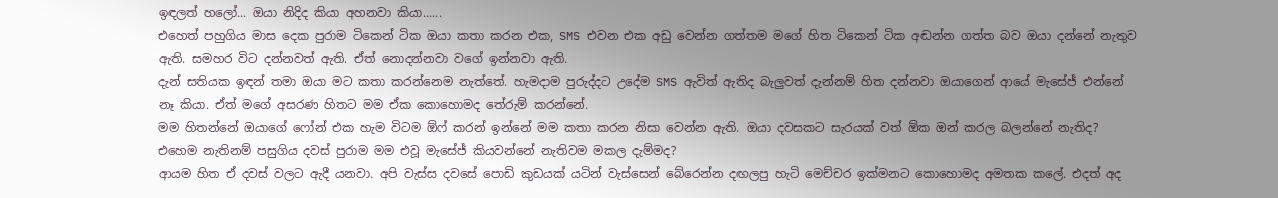ඉඳලත් හලෝ... ඔයා නිදිද කියා අහනවා කියා......
එහෙත් පහුගිය මාස දෙක පුරාම ටිකෙන් ටික ඔයා කතා කරන එක, SMS එවන එක අඩු වෙන්න ගත්තම මගේ හිත ටිකෙන් ටික අඬන්න ගත්ත බව ඔයා දන්නේ නැතුව ඇති. සමහර විට දන්නවත් ඇති. ඒත් නොදන්නවා වගේ ඉන්නවා ඇති.
දැන් සතියක ඉඳන් තමා ඔයා මට කතා කරන්නෙම නැත්තේ. හැමදාම පුරුද්දට උදේම SMS ඇවිත් ඇතිද බැලුවත් දැන්නම් හිත දන්නවා ඔයාගෙන් ආයේ මැසේජ් එන්නේ නෑ කියා. ඒත් මගේ අසරණ හිතට මම ඒක කොහොමද තේරුම් කරන්නේ.
මම හිතන්නේ ඔයාගේ ෆෝන් එක හැම විටම ඕෆ් කරන් ඉන්නේ මම කතා කරන නිසා වෙන්න ඇති. ඔයා දවසකට සැරයක් වත් ඕක ඔන් කරල බලන්නේ නැතිද? එහෙම නැතිනම් පසුගිය දවස් පුරාම මම එවූ මැසේජ් කියවන්නේ නැතිවම මකල දැම්මද?
ආයම හිත ඒ දවස් වලට ඇදී යනවා. අපි වැස්ස දවසේ පොඩි කුඩයක් යටින් වැස්සෙන් බේරෙන්න දඟලපු හැටි මෙච්චර ඉක්මනට කොහොමද අමතක කලේ. එදත් අද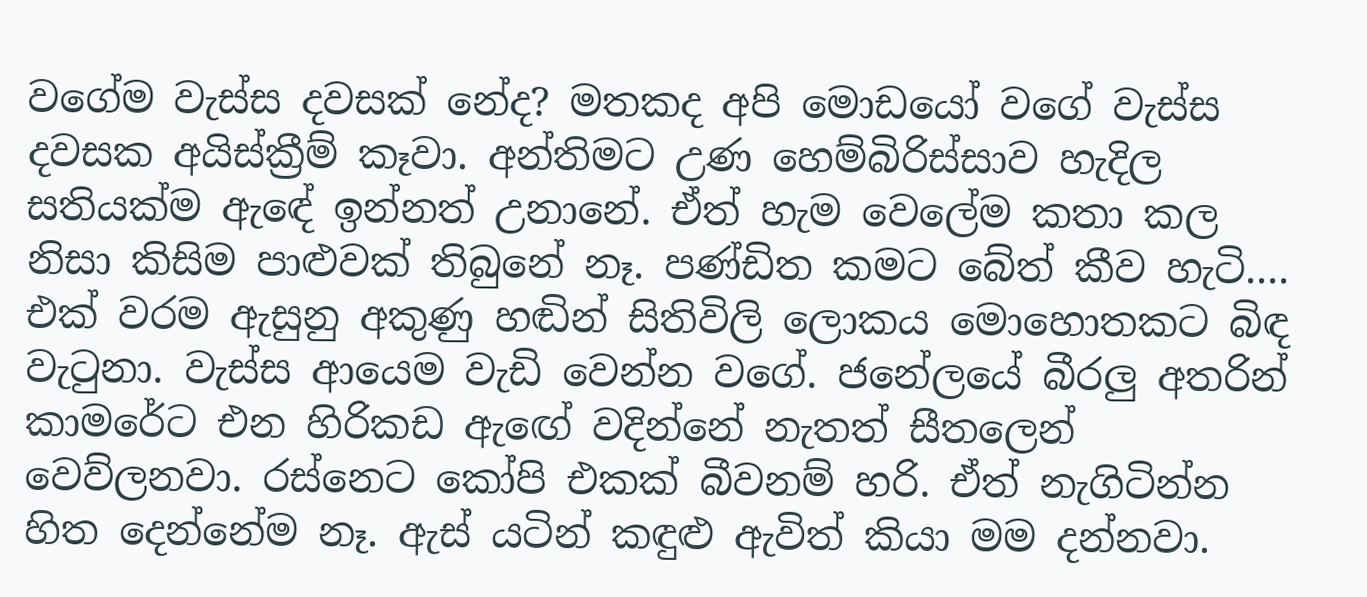වගේම වැස්ස දවසක් නේද? මතකද අපි මොඩයෝ වගේ වැස්ස දවසක අයිස්ක්‍රීම් කෑවා. අන්තිමට උණ හෙම්බිරිස්සාව හැදිල සතියක්ම ඇඳේ ඉන්නත් උනානේ. ඒත් හැම වෙලේම කතා කල නිසා කිසිම පාළුවක් තිබුනේ නෑ. පණ්ඩිත කමට බේත් කීව හැටි....
එක් වරම ඇසුනු අකුණු හඬින් සිතිවිලි ලොකය මොහොතකට බිඳ වැටුනා. වැස්ස ආයෙම වැඩි වෙන්න වගේ. ජනේලයේ බීරලු අතරින් කාමරේට එන හිරිකඩ ඇඟේ වදින්නේ නැතත් සීතලෙන් වෙව්ලනවා. රස්නෙට කෝපි එකක් බීවනම් හරි. ඒත් නැගිටින්න හිත දෙන්නේම නෑ. ඇස් යටින් කඳුළු ඇවිත් කියා මම දන්නවා.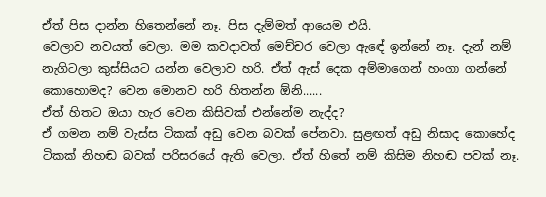ඒත් පිස දාන්න හිතෙන්නේ නෑ. පිස දැම්මත් ආයෙම එයි.
වෙලාව නවයත් වෙලා. මම කවදාවත් මෙච්චර වෙලා ඇඳේ ඉන්නේ නෑ. දැන් නම් නැගිටලා කුස්සියට යන්න වෙලාව හරි. ඒත් ඇස් දෙක අම්මාගෙන් හංගා ගන්නේ කොහොමද? වෙන මොනව හරි හිතන්න ඕනි......
ඒත් හිතට ඔයා හැර වෙන කිසිවක් එන්නේම නැද්ද?
ඒ ගමන නම් වැස්ස ටිකක් අඩු වෙන බවක් පේනවා. සුළඟත් අඩු නිසාද කොහේද ටිකක් නිහඬ බවක් පරිසරයේ ඇති වෙලා. ඒත් හිතේ නම් කිසිම නිහඬ පවක් නෑ.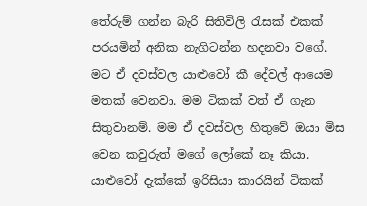තේරුම් ගන්න බැරි සිතිවිලි රැසක් එකක් පරයමින් අනික නැගිටන්න හදනවා වගේ. මට ඒ දවස්වල යාළුවෝ කී දේවල් ආයෙම මතක් වෙනවා. මම ටිකක් වත් ඒ ගැන සිතුවානම්. මම ඒ දවස්වල හිතුවේ ඔයා මිස වෙන කවුරුත් මගේ ලෝකේ නෑ කියා. යාළුවෝ දැක්කේ ඉරිසියා කාරයින් ටිකක්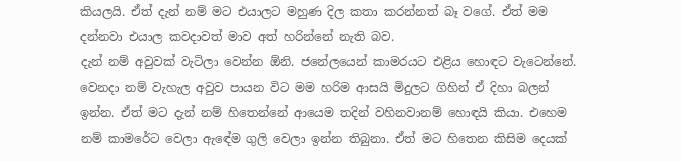කියලයි. ඒත් දැන් නම් මට එයාලට මහුණ දිල කතා කරන්නත් බෑ වගේ. ඒත් මම දන්නවා එයාල කවදාවත් මාව අත් හරින්නේ නැති බව.
දැන් නම් අවුවක් වැටිලා වෙන්න ඕනි. ජනේලයෙන් කාමරයට එළිය හොඳට වැටෙන්නේ. වෙනදා නම් වැහැල අවුව පායන විට මම හරිම ආසයි මිදුලට ගිහින් ඒ දිහා බලන් ඉන්න. ඒත් මට දැන් නම් හිතෙන්නේ ආයෙම තදින් වහිනවානම් හොඳයි කියා. එහෙම නම් කාමරේට වෙලා ඇඳේම ගුලි වෙලා ඉන්න තිබුනා. ඒත් මට හිතෙන කිසිම දෙයක්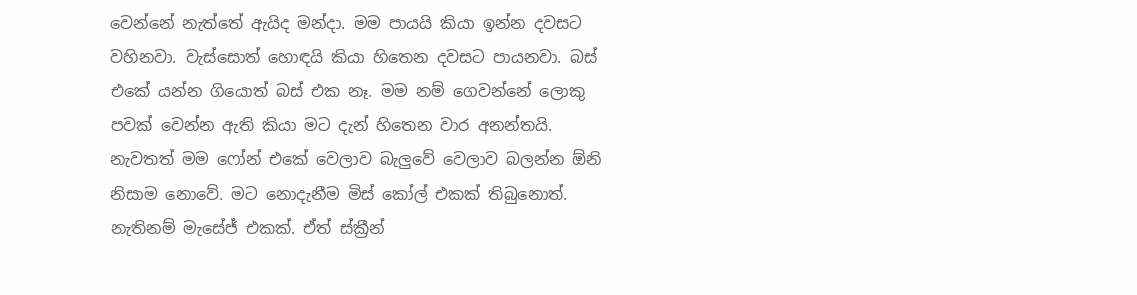වෙන්නේ නැත්තේ ඇයිද මන්දා. මම පායයි කියා ඉන්න දවසට වහිනවා. වැස්සොත් හොඳයි කියා හිතෙන දවසට පායනවා. බස් එකේ යන්න ගියොත් බස් එක නෑ. මම නම් ගෙවන්නේ ලොකු පවක් වෙන්න ඇති කියා මට දැන් හිතෙන වාර අනන්තයි.
නැවතත් මම ෆෝන් එකේ වෙලාව බැලුවේ වෙලාව බලන්න ඕනි නිසාම නොවේ. මට නොදැනීම මිස් කෝල් එකක් තිබුනොත්. නැතිනම් මැසේජ් එකක්. ඒත් ස්ක්‍රීන්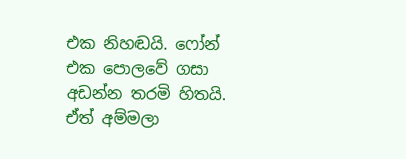එක නිහඬයි. ෆෝන් එක පොලවේ ගසා අඩන්න තරමි හිතයි. ඒත් අම්මලා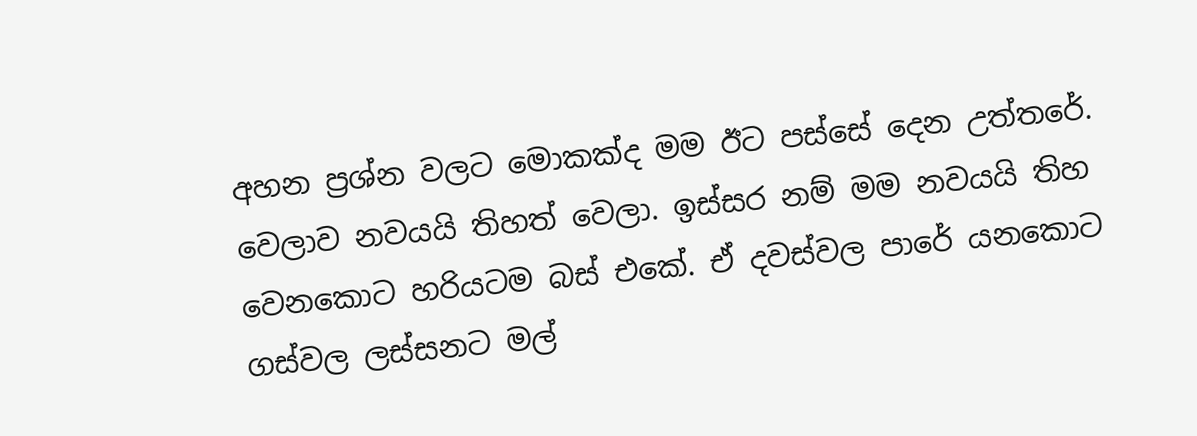අහන ප්‍රශ්න වලට මොකක්ද මම ඊට පස්සේ දෙන උත්තරේ.
වෙලාව නවයයි තිහත් වෙලා. ඉස්සර නම් මම නවයයි තිහ වෙනකොට හරියටම බස් එකේ. ඒ දවස්වල පාරේ යනකොට ගස්වල ලස්සනට මල්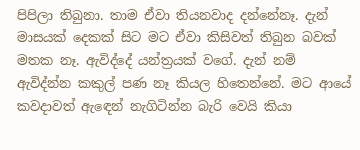පිපිලා තිබුනා. තාම ඒවා තියනවාද දන්නේනෑ. දැන් මාසයක් දෙකක් සිට මට ඒවා කිසිවත් තිබුන බවක් මතක නෑ. ඇවිද්දේ යන්ත්‍රයක් වගේ. දැන් නම් ඇවිද්න්න කකුල් පණ නෑ කියල හිතෙන්නේ. මට ආයේ කවදාවත් ඇඳෙන් නැගිටින්න බැරි වෙයි කියා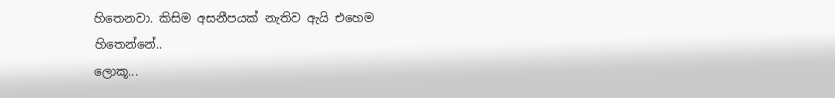හිතෙනවා. කිසිම අසනීපයක් නැතිව ඇයි එහෙම හිතෙන්නේ..
ලොකූ...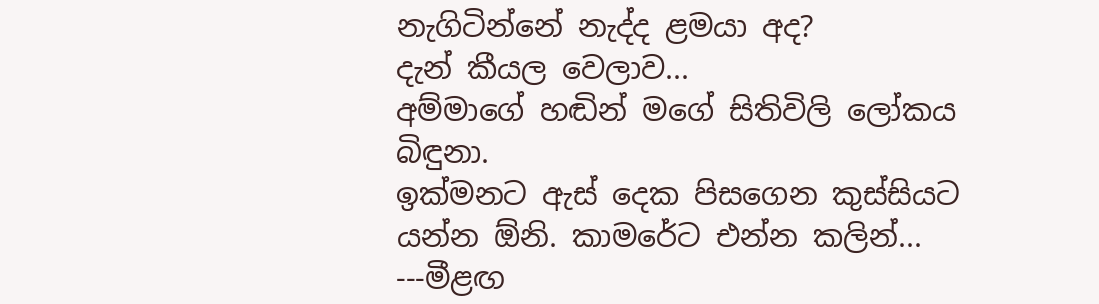නැගිටින්නේ නැද්ද ළමයා අද?
දැන් කීයල වෙලාව...
අම්මාගේ හඬින් මගේ සිතිවිලි ලෝකය බිඳුනා.
ඉක්මනට ඇස් දෙක පිසගෙන කුස්සියට යන්න ඕනි. කාමරේට එන්න කලින්...
---මීළඟ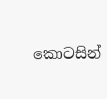කොටසින්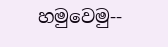හමුවෙමු--